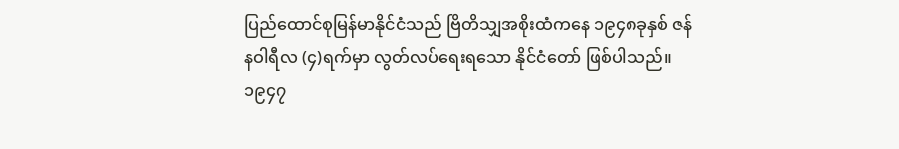ပြည်ထောင်စုမြန်မာနိုင်ငံသည် ဗြိတိသျှအစိုးထံကနေ ၁၉၄၈ခုနှစ် ဇန်နဝါရီလ (၄)ရက်မှာ လွတ်လပ်ရေးရသော နိုင်ငံတော် ဖြစ်ပါသည်။ ၁၉၄၇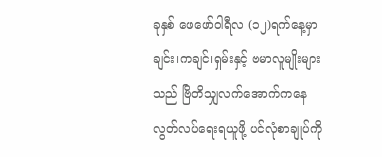ခုနှစ် ဖေဖော်ဝါရီလ (၁၂)ရက်နေ့မှာ ချင်း၊ကချင်၊ရှမ်းနှင့် ဗမာလူမျိုးများသည် ဗြိတိသျှလက်အောက်ကနေ လွတ်လပ်ရေးရယူဖို့ ပင်လုံစာချုပ်ကို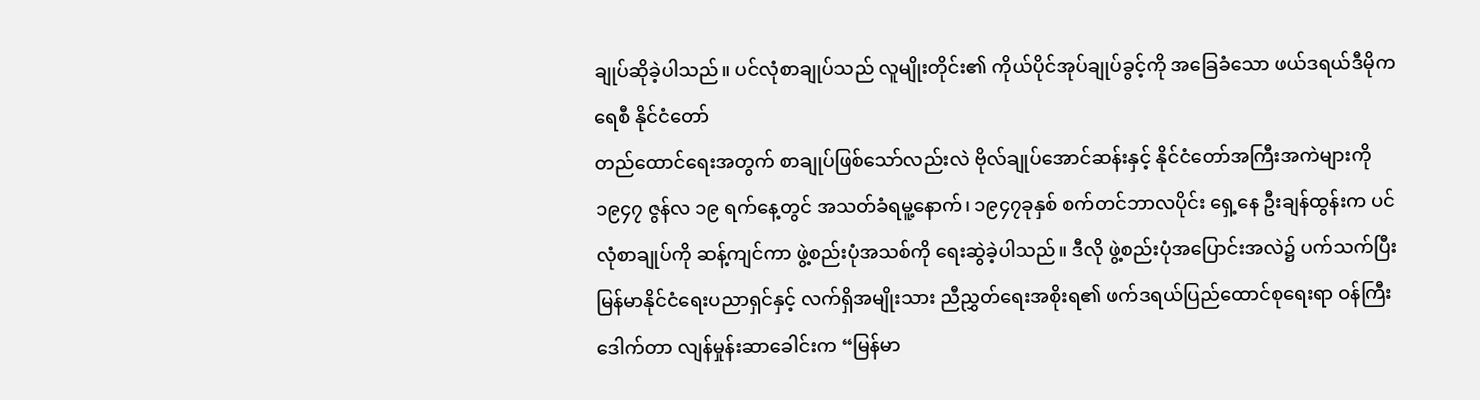ချုပ်ဆိုခဲ့ပါသည်။ ပင်လုံစာချုပ်သည် လူမျိုးတိုင်း၏ ကိုယ်ပိုင်အုပ်ချုပ်ခွင့်ကို အခြေခံသော ဖယ်ဒရယ်ဒီမိုကရေစီ နိုင်ငံတော်
တည်ထောင်ရေးအတွက် စာချုပ်ဖြစ်သော်လည်းလဲ ဗိုလ်ချုပ်အောင်ဆန်းနှင့် နိုင်ငံတော်အကြီးအကဲများကို ၁၉၄၇ ဇွန်လ ၁၉ ရက်နေ့တွင် အသတ်ခံရမူ့နောက်၊ ၁၉၄၇ခုနှစ် စက်တင်ဘာလပိုင်း ရှေ့နေ ဦးချန်ထွန်းက ပင်လုံစာချုပ်ကို ဆန့်ကျင်ကာ ဖွဲ့စည်းပုံအသစ်ကို ရေးဆွဲခဲ့ပါသည်။ ဒီလို ဖွဲ့စည်းပုံအပြောင်းအလဲ၌ ပက်သက်ပြီး မြန်မာနိုင်ငံရေးပညာရှင်နှင့် လက်ရှိအမျိုးသား ညီညွှတ်ရေးအစိုးရ၏ ဖက်ဒရယ်ပြည်ထောင်စုရေးရာ ဝန်ကြီး ဒေါက်တာ လျန်မှုန်းဆာခေါင်းက “မြန်မာ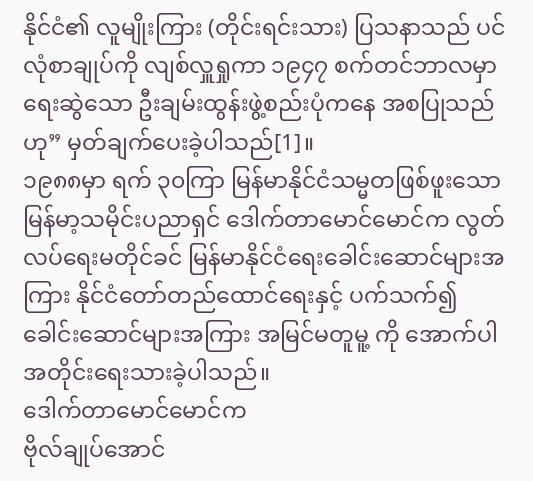နိုင်ငံ၏ လူမျိုးကြား (တိုင်းရင်းသား) ပြသနာသည် ပင်လုံစာချုပ်ကို လျစ်လှူရှုကာ ၁၉၄၇ စက်တင်ဘာလမှာ ရေးဆွဲသော ဦးချမ်းထွန်းဖွဲ့စည်းပုံကနေ အစပြုသည်ဟု” မှတ်ချက်ပေးခဲ့ပါသည်[1]။
၁၉၈၈မှာ ရက် ၃၀ကြာ မြန်မာနိုင်ငံသမ္မတဖြစ်ဖူးသော မြန်မာ့သမိုင်းပညာရှင် ဒေါက်တာမောင်မောင်က လွတ်
လပ်ရေးမတိုင်ခင် မြန်မာနိုင်ငံရေးခေါင်းဆောင်များအကြား နိုင်ငံတော်တည်ထောင်ရေးနှင့် ပက်သက်၍
ခေါင်းဆောင်များအကြား အမြင်မတူမူ့ ကို အောက်ပါအတိုင်းရေးသားခဲ့ပါသည်။
ဒေါက်တာမောင်မောင်က
ဗိုလ်ချုပ်အောင်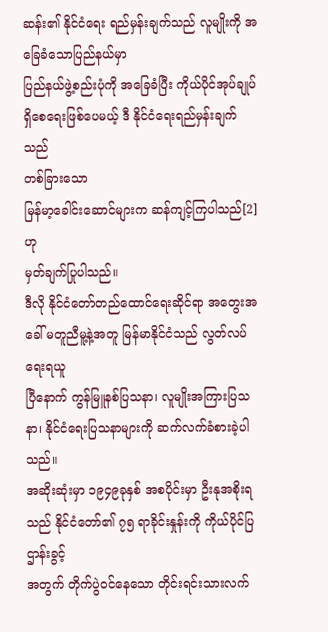ဆန်း၏ နိုင်ငံရေး ရည်မှန်းချက်သည် လူမျိုးကို အခြေခံသောပြည်နယ်မှာ
ပြည်နယ်ဖွဲ့စည်းပုံကို အခြေခံပြီး ကိုယ်ပိုင်အုပ်ချုပ်ရှိစေရေးဖြစ်ပေမယ့် ဒီ နိုင်ငံရေးရည်မှန်းချက်သည်
တစ်ခြားသော
မြန်မာ့ခေါင်းဆောင်များက ဆန်ကျင့်ကြပါသည်[2] ဟု
မှတ်ချက်ပြုပါသည်။
ဒီလို နိုင်ငံတော်တည်ထောင်ရေးဆိုင်ရာ အတွေးအခေါ် မတူညီမူ့နဲ့အတူ မြန်မာနိုင်ငံသည် လွတ်လပ်ရေးရယူ
ပြီနောက် ကွန်မြူနစ်ပြသနာ၊ လူမျိုးအကြားပြသနာ၊ နိုင်ငံရေးပြသနာများကို ဆက်လက်ခံစားခဲ့ပါသည်။
အဆိုးဆုံးမှာ ၁၉၄၉ခုနှစ် အစပိုင်းမှာ ဦးနုအစိုးရသည် နိုင်ငံတော်၏ ၇၅ ရာခိုင်းနှုန်းကို ကိုယ်ပိုင်ပြဌာန်းခွင့်
အတွက် တိုက်ပွဲဝင်နေသော တိုင်းရင်းသားလက်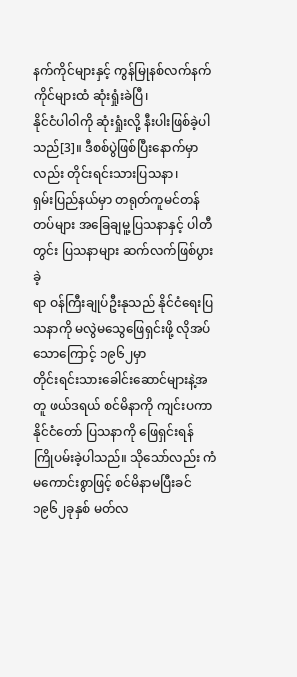နက်ကိုင်များနှင့် ကွန်မြုနစ်လက်နက်ကိုင်များထံ ဆုံးရှုံးခဲပြီ၊
နိုင်ငံပါဝါကို ဆုံးရှုံးလို့ နီးပါးဖြစ်ခဲ့ပါသည်[3]။ ဒီစစ်ပွဲဖြစ်ပြီးနောက်မှာလည်း တိုင်းရင်းသားပြသနာ၊
ရှမ်းပြည်နယ်မှာ တရုတ်ကူမင်တန်တပ်များ အခြေချမူ့ပြသနာနှင့် ပါတီတွင်း ပြသနာများ ဆက်လက်ဖြစ်ပွားခဲ့
ရာ ဝန်ကြီးချုပ်ဦးနုသည် နိုင်ငံရေးပြသနာကို မလွဲမသွေဖြေရှင်းဖို့ လိုအပ်သောကြောင့် ၁၉၆၂မှာ
တိုင်းရင်းသားခေါင်းဆောင်များနဲ့အတူ ဖယ်ဒရယ် စင်မိနာကို ကျင်းပကာ နိုင်ငံတော် ပြသနာကို ဖြေရှင်းရန်
ကြိုပမ်းခဲ့ပါသည်။ သိုသော်လည်း ကံမကောင်းစွာဖြင့် စင်မိနာမပြီးခင် ၁၉၆၂ခုနှစ် မတ်လ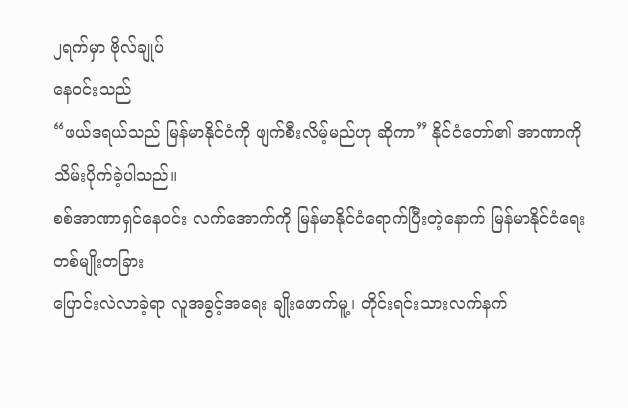၂ရက်မှာ ဗိုလ်ချုပ်
နေဝင်းသည်
“ဖယ်ဒရယ်သည် မြန်မာနိုင်ငံကို ဖျက်စီးလိမ့်မည်ဟု ဆိုကာ” နိုင်ငံတော်၏ အာဏာကို
သိမ်းပိုက်ခဲ့ပါသည်။
စစ်အာဏာရှင်နေဝင်း လက်အောက်ကို မြန်မာနိုင်ငံရောက်ပြီးတဲ့နောက် မြန်မာနိုင်ငံရေး တစ်မျိုးတခြား
ပြောင်းလဲလာခဲ့ရာ လူအခွင့်အရေး ချိုးဖောက်မူ့၊ တိုင်းရင်းသားလက်နက်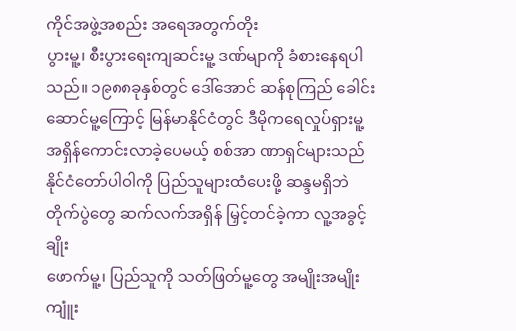ကိုင်အဖွဲ့အစည်း အရေအတွက်တိုး
ပွားမူ့၊ စီးပွားရေးကျဆင်းမူ့ ဒဏ်မျာကို ခံစားနေရပါသည်။ ၁၉၈၈ခုနှစ်တွင် ဒေါ်အောင် ဆန်စုကြည် ခေါင်း
ဆောင်မူ့ကြောင့် မြန်မာနိုင်ငံတွင် ဒီမိုကရေလှုပ်ရှားမူ့ အရှိန်ကောင်းလာခဲ့ပေမယ့် စစ်အာ ဏာရှင်များသည်
နိုင်ငံတော်ပါဝါကို ပြည်သူများထံပေးဖို့ ဆန္ဒမရှိဘဲ တိုက်ပွဲတွေ ဆက်လက်အရှိန် မြှင့်တင်ခဲ့ကာ လူ့အခွင့်ချိုး
ဖောက်မူ့၊ ပြည်သူကို သတ်ဖြတ်မူ့တွေ အမျိုးအမျိုး ကျူံး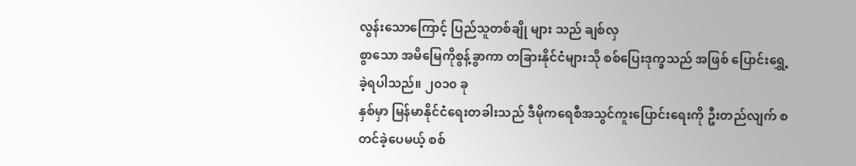လွန်းသောကြောင့် ပြည်သူတစ်ချို များ သည် ချစ်လှ
စွာသော အမိမြေကိုစွန့်ခွာကာ တခြားနိုင်ငံများသို စစ်ပြေးဒုက္ခသည် အဖြစ် ပြောင်းရွှေ့ခဲ့ရပါသည်။ ၂၀၁၀ ခု
နှစ်မှာ မြန်မာနိုင်ငံရေးတခါးသည် ဒီမိုကရေစီအသွင်ကူးပြောင်းရေးကို ဦးတည်လျက် စတင်ခဲ့ပေမယ့် စစ်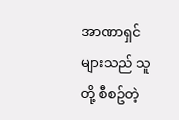အာဏာရှင်များသည် သူတို့ စီစဥ်တဲ့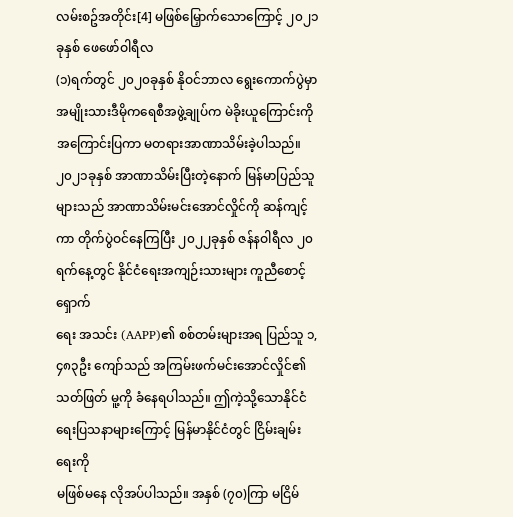လမ်းစဥ်အတိုင်း[4] မဖြစ်မြှောက်သောကြောင့် ၂၀၂၁ ခုနှစ် ဖေဖော်ဝါရီလ
(၁)ရက်တွင် ၂၀၂၀ခုနှစ် နိုဝင်ဘာလ ရွေးကောက်ပွဲမှာ အမျိုးသားဒီမိုကရေစီအဖွဲ့ချုပ်က မဲခိုးယူကြောင်းကို
အကြောင်းပြကာ မတရားအာဏာသိမ်းခဲ့ပါသည်။
၂၀၂၁ခုနှစ် အာဏာသိမ်းပြီးတဲ့နောက် မြန်မာပြည်သူများသည် အာဏာသိမ်းမင်းအောင်လှိုင်ကို ဆန်ကျင့်
ကာ တိုက်ပွဲဝင်နေကြပြီး ၂၀၂၂ခုနှစ် ဇန်နဝါရီလ ၂၀ရက်နေ့တွင် နိုင်ငံရေးအကျဉ်းသားများ ကူညီစောင့်ရှောက်
ရေး အသင်း (AAPP)၏ စစ်တမ်းများအရ ပြည်သူ ၁,၄၈၃ဦး ကျော်သည် အကြမ်းဖက်မင်းအောင်လှိုင်၏
သတ်ဖြတ် မူ့ကို ခံနေရပါသည်။ ဤကဲ့သို့သောနိုင်ငံရေးပြသနာများကြောင့် မြန်မာနိုင်ငံတွင် ငြိမ်းချမ်းရေးကို
မဖြစ်မနေ လိုအပ်ပါသည်။ အနှစ် (၇၀)ကြာ မငြိမ်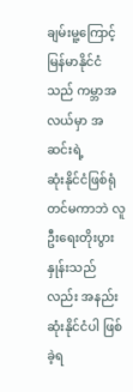ချမ်းမူ့ကြောင့် မြန်မာနိုင်ငံသည် ကမ္ဘာအလယ်မှာ အဆင်းရဲ့
ဆုံးနိုင်ငံဖြစ်ရုံ တင်မကာဘဲ လူဦးရေးတိုးပွားနှုန်းသည်လည်း အနည်းဆုံးနိုင်ငံပါ ဖြစ်ခဲ့ရ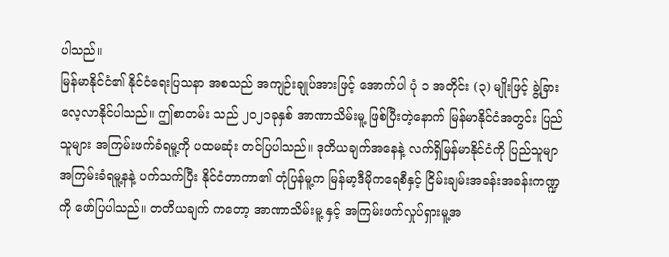ပါသည်။
မြန်မာနိုင်ငံ၏ နိုင်ငံရေးပြသနာ အစသည် အကျဉ်းချုပ်အားဖြင့် အောက်ပါ ပုံ ၁ အတိုင်း (၃) မျိုးဖြင့် ခွဲ့ခြား
လေ့လာနိုင်ပါသည်။ ဤစာတမ်း သည် ၂၀၂၁ခုနှစ် အာဏာသိမ်းမူ့ ဖြစ်ပြီးတဲ့နောက် မြန်မာနိုင်ငံအတွင်း ပြည်
သူများ အကြမ်းဖက်ခံရမူ့ကို ပထမဆုံး တင်ပြပါသည်။ ဒုတိယချက်အနေနဲ့ လက်ရှိမြန်မာနိုင်ငံကို ပြည်သူမျာ
အကြမ်းခံရမူ့နနဲ့ ပက်သက်ပြီး နိုင်ငံတာကာ၏ တုံပြန်မူ့က မြန်မာ့ဒီမိုကရေစီနှင့် ငြိမ်းချမ်းအခန်းအခန်းကဏ္ဍ
ကို ဖော်ပြပါသည်။ တတိယချက် ကတော့ အာဏာသိမ်းမူ့ နှင့် အကြမ်းဖက်လှုပ်ရှားမူ့အ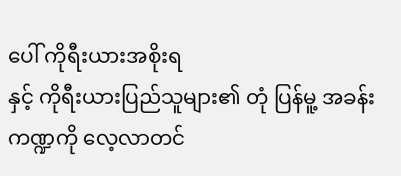ပေါ် ကိုရီးယားအစိုးရ
နှင့် ကိုရီးယားပြည်သူများ၏ တုံ ပြန်မူ့ အခန်းကဏ္ဍကို လေ့လာတင်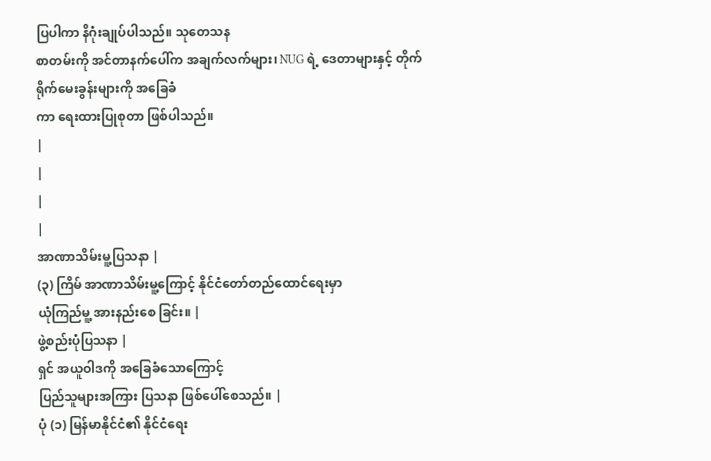ပြပါကာ နိဂုံးချုပ်ပါသည်။ သုတေသန
စာတမ်းကို အင်တာနက်ပေါ်က အချက်လက်များ၊ NUG ရဲ့ ဒေတာများနှင့် တိုက်ရိုက်မေးခွန်းများကို အခြေခံ
ကာ ရေးထားပြုစုတာ ဖြစ်ပါသည်။
|
|
|
|
အာဏာသိမ်းမူ့ပြသနာ |
(၃) ကြိမ် အာဏာသိမ်းမူ့ကြောင့် နိုင်ငံတော်တည်ထောင်ရေးမှာ
ယုံကြည်မူ့ အားနည်းစေ ခြင်း။ |
ဖွဲ့စည်းပုံပြသနာ |
ရှင် အယူဝါဒကို အခြေခံသောကြောင့်
ပြည်သူများအကြား ပြသနာ ဖြစ်ပေါ်စေသည်။ |
ပုံ (၁) မြန်မာနိုင်ငံ၏ နိုင်ငံရေး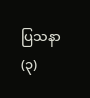ပြသနာ
(၃)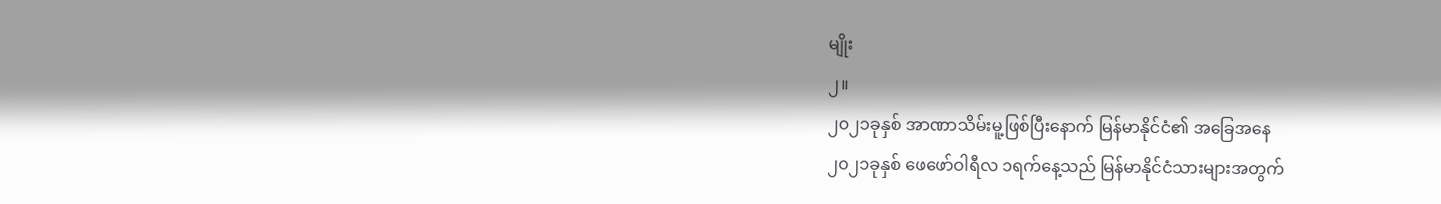မျိုး
၂။
၂၀၂၁ခုနှစ် အာဏာသိမ်းမူ့ဖြစ်ပြီးနောက် မြန်မာနိုင်ငံ၏ အခြေအနေ
၂၀၂၁ခုနှစ် ဖေဖော်ဝါရီလ ၁ရက်နေ့သည် မြန်မာနိုင်ငံသားများအတွက်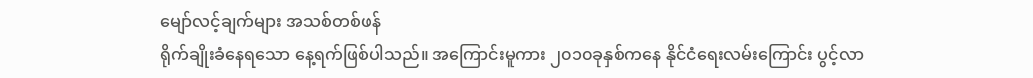မျော်လင့်ချက်များ အသစ်တစ်ဖန်
ရိုက်ချိုးခံနေရသော နေ့ရက်ဖြစ်ပါသည်။ အကြောင်းမူကား ၂၀၁၀ခုနှစ်ကနေ နိုင်ငံရေးလမ်းကြောင်း ပွင့်လာ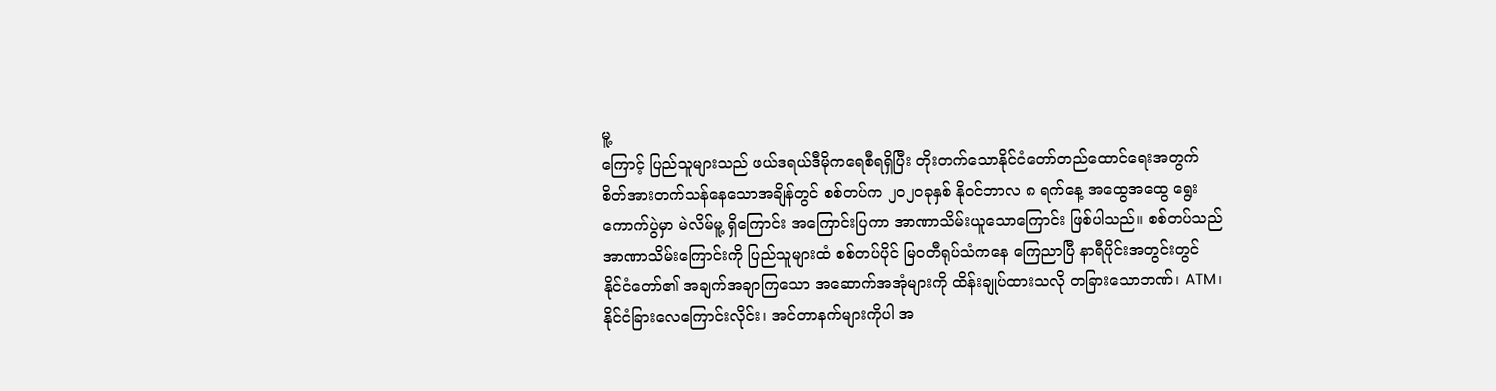မူ့
ကြောင့် ပြည်သူများသည် ဖယ်ဒရယ်ဒီမိုကရေစီရရှိပြီး တိုးတက်သောနိုင်ငံတော်တည်ထောင်ရေးအတွက်
စိတ်အားတက်သန်နေသောအချိန်တွင် စစ်တပ်က ၂၀၂၀ခုနှစ် နိုဝင်ဘာလ ၈ ရက်နေ့ အထွေအထွေ ရွေး
ကောက်ပွဲမှာ မဲလိမ်မူ့ ရှိကြောင်း အကြောင်းပြကာ အာဏာသိမ်းယူသောကြောင်း ဖြစ်ပါသည်။ စစ်တပ်သည်
အာဏာသိမ်းကြောင်းကို ပြည်သူများထံ စစ်တပ်ပိုင် မြဝတီရုပ်သံကနေ ကြေညာပြီ နာရီပိုင်းအတွင်းတွင်
နိုင်ငံတော်၏ အချက်အချာကြသော အဆောက်အအုံများကို ထိန်းချုပ်ထားသလို တခြားသောဘဏ်၊ ATM၊
နိုင်ငံခြားလေကြောင်းလိုင်း၊ အင်တာနက်များကိုပါ အ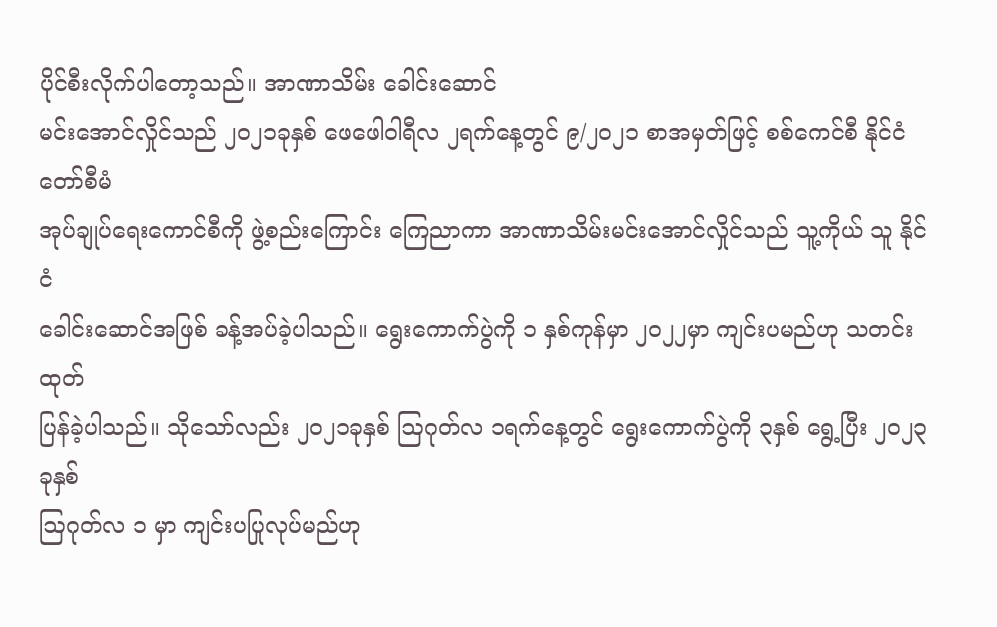ပိုင်စီးလိုက်ပါတော့သည်။ အာဏာသိမ်း ခေါင်းဆောင်
မင်းအောင်လှိုင်သည် ၂၀၂၁ခုနှစ် ဖေဖေါဝါရီလ ၂ရက်နေ့တွင် ၉/၂၀၂၁ စာအမှတ်ဖြင့် စစ်ကေင်စီ နိုင်ငံတော်စီမံ
အုပ်ချုပ်ရေးကောင်စီကို ဖွဲ့စည်းကြောင်း ကြေညာကာ အာဏာသိမ်းမင်းအောင်လှိုင်သည် သူ့ကိုယ် သူ နိုင်ငံ
ခေါင်းဆောင်အဖြစ် ခန့်အပ်ခဲ့ပါသည်။ ရွေးကောက်ပွဲကို ၁ နှစ်ကုန်မှာ ၂၀၂၂မှာ ကျင်းပမည်ဟု သတင်းထုတ်
ပြန်ခဲ့ပါသည်။ သိုသော်လည်း ၂၀၂၁ခုနှစ် ဩဂုတ်လ ၁ရက်နေ့တွင် ရွေးကောက်ပွဲကို ၃နှစ် ရွေ့ပြီး ၂၀၂၃ခုနှစ်
ဩဂုတ်လ ၁ မှာ ကျင်းပပြုလုပ်မည်ဟု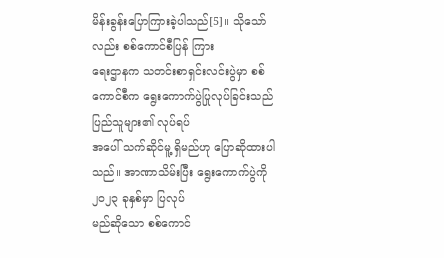မိန်းခွန်းပြောကြားခဲ့ပါသည်[5]။ သိုသော်လည်း စစ်ကောင်စီပြန် ကြား
ရေးဌာနက သတင်းစာရှင်းလင်းပွဲမှာ စစ်ကောင်စီက ရွေးကောက်ပွဲပြုလုပ်ခြင်းသည် ပြည်သူများ၏ လုပ်ရပ်
အပေါ် သက်ဆိုင်မူ့ ရှိမည်ဟု ပြောဆိုထားပါသည်။ အာဏာသိမ်းပြီး ရွေးကောက်ပွဲကို ၂၀၂၃ ခုနှစ်မှာ ပြလုပ်
မည်ဆိုသော စစ်ကောင်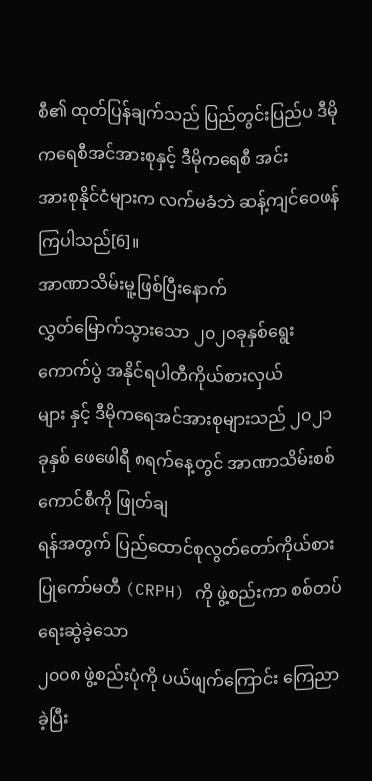စီ၏ ထုတ်ပြန်ချက်သည် ပြည်တွင်းပြည်ပ ဒီမိုကရေစီအင်အားစုနှင့် ဒီမိုကရေစီ အင်း
အားစုနိုင်ငံများက လက်မခံဘဲ ဆန့်ကျင်ဝေဖန်ကြပါသည်[6]။
အာဏာသိမ်းမူ့ဖြစ်ပြီးနောက်
လွှတ်မြောက်သွားသော ၂၀၂၀ခုနှစ်ရွေးကောက်ပွဲ အနိုင်ရပါတီကိုယ်စားလှယ်
များ နှင့် ဒီမိုကရေအင်အားစုများသည် ၂၀၂၁ခုနှစ် ဖေဖေါရီ ၈ရက်နေ့တွင် အာဏာသိမ်းစစ်ကောင်စီကို ဖြုတ်ချ
ရန်အတွက် ပြည်ထောင်စုလွတ်တော်ကိုယ်စားပြုကော်မတီ (CRPH) ကို ဖွဲ့စည်းကာ စစ်တပ်ရေးဆွဲခဲ့သော
၂၀၀၈ ဖွဲ့စည်းပုံကို ပယ်ဖျက်ကြောင်း ကြေညာခဲ့ပြီး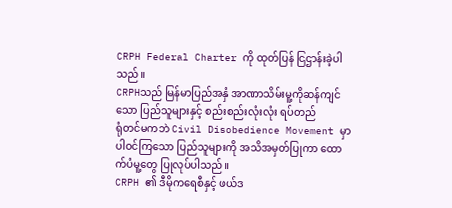CRPH Federal Charter ကို ထုတ်ပြန် ငြဌာန်းခဲ့ပါသည်။
CRPHသည် မြန်မာပြည်အနှံ အာဏာသိမ်းမူ့ကိုဆန်ကျင်သော ပြည်သူများနှင့် စည်းစည်းလုံးလုံး ရပ်တည်
ရုံတင်မကဘဲ Civil Disobedience Movement မှာ ပါဝင်ကြသော ပြည်သူများကို အသိအမှတ်ပြုကာ ထော
က်ပံမူ့တွေ ပြုလုပ်ပါသည်။
CRPH ၏ ဒီမိုကရေစီနှင့် ဖယ်ဒ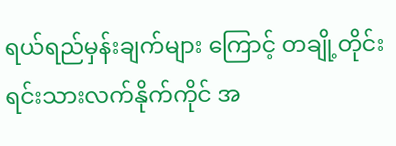ရယ်ရည်မှန်းချက်များ ကြောင့် တချို့တိုင်းရင်းသားလက်နိုက်ကိုင် အ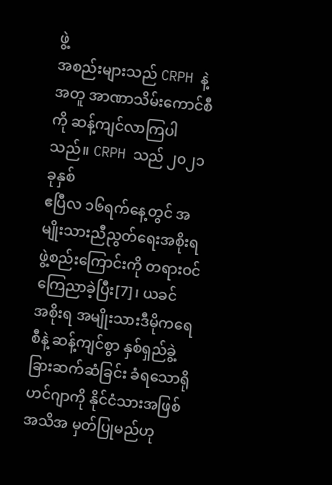ဖွဲ့
အစည်းများသည် CRPH နဲ့အတူ အာဏာသိမ်းကောင်စီကို ဆန့်ကျင်လာကြပါသည်။ CRPH သည် ၂၀၂၁ခုနှစ်
ဧပြီလ ၁၆ရက်နေ့တွင် အမျိုးသားညီညွတ်ရေးအစိုးရ ဖွဲ့စည်းကြောင်းကို တရားဝင်ကြေညာခဲ့ပြီး[7]၊ ယခင်
အစိုးရ အမျိုးသားဒီမိုကရေစီနဲ့ ဆန့်ကျင်စွာ နှစ်ရှည်ခွဲ့ခြားဆက်ဆံခြင်း ခံရသောရိုဟင်ဂျာကို နိုင်ငံသားအဖြစ်
အသိအ မှတ်ပြုမည်ဟု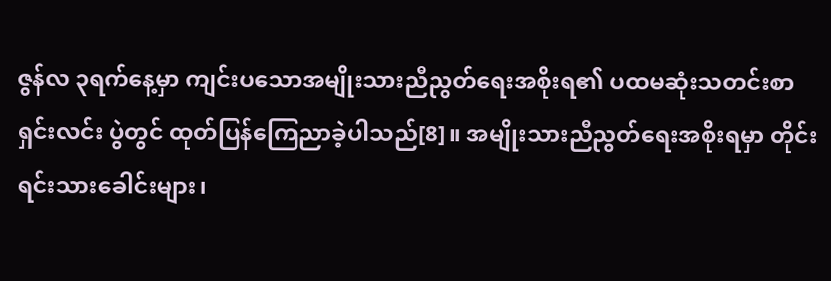ဇွန်လ ၃ရက်နေ့မှာ ကျင်းပသောအမျိုးသားညီညွတ်ရေးအစိုးရ၏ ပထမဆုံးသတင်းစာ
ရှင်းလင်း ပွဲတွင် ထုတ်ပြန်ကြေညာခဲ့ပါသည်[8]။ အမျိုးသားညီညွတ်ရေးအစိုးရမှာ တိုင်းရင်းသားခေါင်းများ၊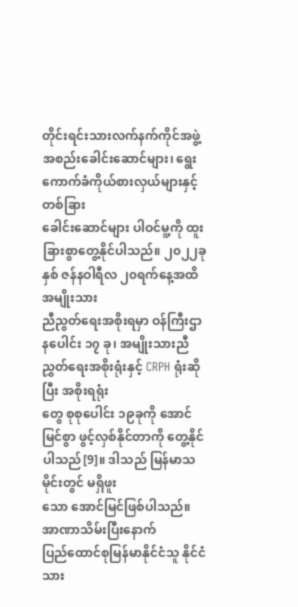တိုင်းရင်းသားလက်နက်ကိုင်အဖွဲ့အစည်းခေါင်းဆောင်များ၊ ရွေးကောက်ခံကိုယ်စားလှယ်များနှင့် တစ်ခြား
ခေါင်းဆောင်များ ပါဝင်မူ့ကို ထူးခြားစွာတွေ့နိုင်ပါသည်။ ၂၀၂၂ခုနှစ် ဇန်နဝါရီလ ၂၀ရက်နေ့အထိ အမျိုးသား
ညီညွတ်ရေးအစိုးရမှာ ဝန်ကြီးဌာနပေါင်း ၁၇ ခု၊ အမျိုးသားညီညွှတ်ရေးအစိုးရုံးနှင့် CRPH ရုံးဆိုပြီး အစိုးရရုံး
တွေ စုစုပေါင်း ၁၉ခုကို အောင်မြင်စွာ ဖွင့်လှစ်နိုင်တာကို တွေ့နိုင်ပါသည်[9]။ ဒါသည် မြန်မာသမိုင်းတွင် မရှိဖူး
သော အောင်မြင်ဖြစ်ပါသည်။
အာဏာသိမ်းပြီးနောက်
ပြည်ထောင်စုမြန်မာနိုင်ငံသူ နိုင်ငံသား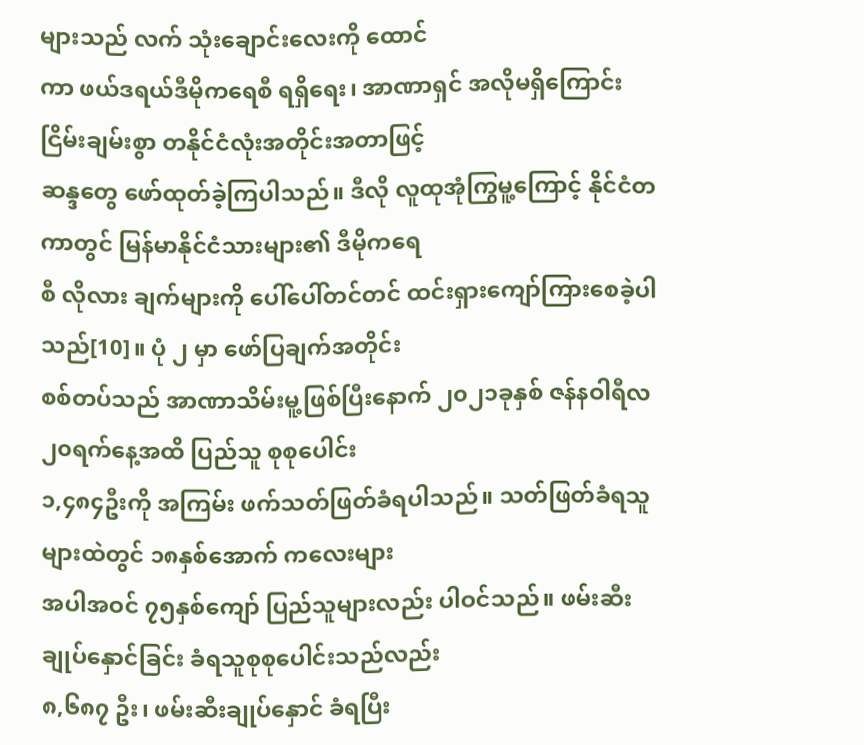များသည် လက် သုံးချောင်းလေးကို ထောင်
ကာ ဖယ်ဒရယ်ဒီမိုကရေစီ ရရှိရေး၊ အာဏာရှင် အလိုမရှိကြောင်း ငြိမ်းချမ်းစွာ တနိုင်ငံလုံးအတိုင်းအတာဖြင့်
ဆန္ဒတွေ ဖော်ထုတ်ခဲ့ကြပါသည်။ ဒီလို လူထုအုံကြွမူ့ကြောင့် နိုင်ငံတကာတွင် မြန်မာနိုင်ငံသားများ၏ ဒီမိုကရေ
စီ လိုလား ချက်များကို ပေါ်ပေါ်တင်တင် ထင်းရှားကျော်ကြားစေခဲ့ပါသည်[10]။ ပုံ ၂ မှာ ဖော်ပြချက်အတိုင်း
စစ်တပ်သည် အာဏာသိမ်းမူ့ဖြစ်ပြီးနောက် ၂၀၂၁ခုနှစ် ဇန်နဝါရီလ ၂၀ရက်နေ့အထိ ပြည်သူ စုစုပေါင်း
၁,၄၈၄ဦးကို အကြမ်း ဖက်သတ်ဖြတ်ခံရပါသည်။ သတ်ဖြတ်ခံရသူများထဲတွင် ၁၈နှစ်အောက် ကလေးများ
အပါအဝင် ၇၅နှစ်ကျော် ပြည်သူများလည်း ပါဝင်သည်။ ဖမ်းဆီးချုပ်နှောင်ခြင်း ခံရသူစုစုပေါင်းသည်လည်း
၈,၆၈၇ ဦး၊ ဖမ်းဆီးချုပ်နှောင် ခံရပြီး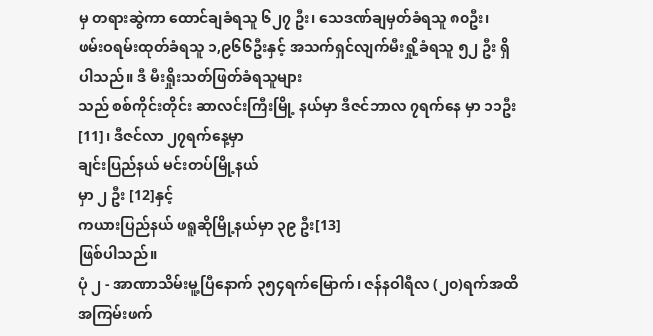မှ တရားဆွဲကာ ထောင်ချခံရသူ ၆၂၇ ဦး၊ သေဒဏ်ချမှတ်ခံရသူ ၈၀ဦး၊
ဖမ်းဝရမ်းထုတ်ခံရသူ ၁,၉၆၆ဦးနှင့် အသက်ရှင်လျက်မီးရှို့ခံရသူ ၅၂ ဦး ရှိပါသည်။ ဒီ မီးရှိုးသတ်ဖြတ်ခံရသူများ
သည် စစ်ကိုင်းတိုင်း ဆာလင်းကြီးမြို့ နယ်မှာ ဒီဇင်ဘာလ ၇ရက်နေ မှာ ၁၁ဦး[11]၊ ဒီဇင်လာ ၂၇ရက်နေ့မှာ
ချင်းပြည်နယ် မင်းတပ်မြို့နယ်
မှာ ၂ ဦး [12]နှင့်
ကယားပြည်နယ် ဖရူဆိုမြို့နယ်မှာ ၃၉ ဦး[13]
ဖြစ်ပါသည်။
ပုံ ၂ - အာဏာသိမ်းမူ့ပြီနောက် ၃၅၄ရက်မြောက်၊ ဇန်နဝါရီလ (၂၀)ရက်အထိ အကြမ်းဖက်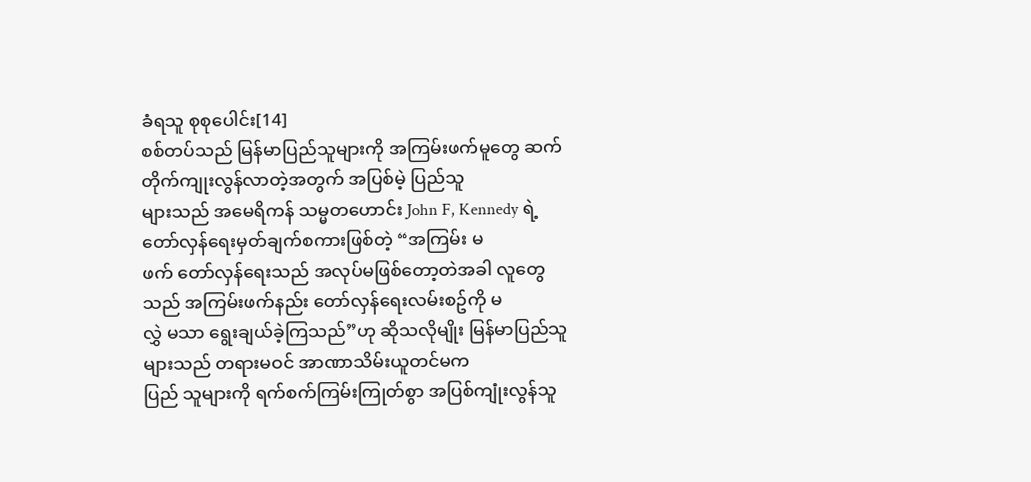ခံရသူ စုစုပေါင်း[14]
စစ်တပ်သည် မြန်မာပြည်သူများကို အကြမ်းဖက်မူတွေ ဆက်တိုက်ကျုးလွန်လာတဲ့အတွက် အပြစ်မဲ့ ပြည်သူ
များသည် အမေရိကန် သမ္မတဟောင်း John F, Kennedy ရဲ့ တော်လှန်ရေးမှတ်ချက်စကားဖြစ်တဲ့ “အကြမ်း မ
ဖက် တော်လှန်ရေးသည် အလုပ်မဖြစ်တော့တဲအခါ လူတွေသည် အကြမ်းဖက်နည်း တော်လှန်ရေးလမ်းစဥ်ကို မ
လွှဲ မသာ ရွေးချယ်ခဲ့ကြသည်”ဟု ဆိုသလိုမျိုး မြန်မာပြည်သူများသည် တရားမဝင် အာဏာသိမ်းယူတင်မက
ပြည် သူများကို ရက်စက်ကြမ်းကြုတ်စွာ အပြစ်ကျုံးလွန်သူ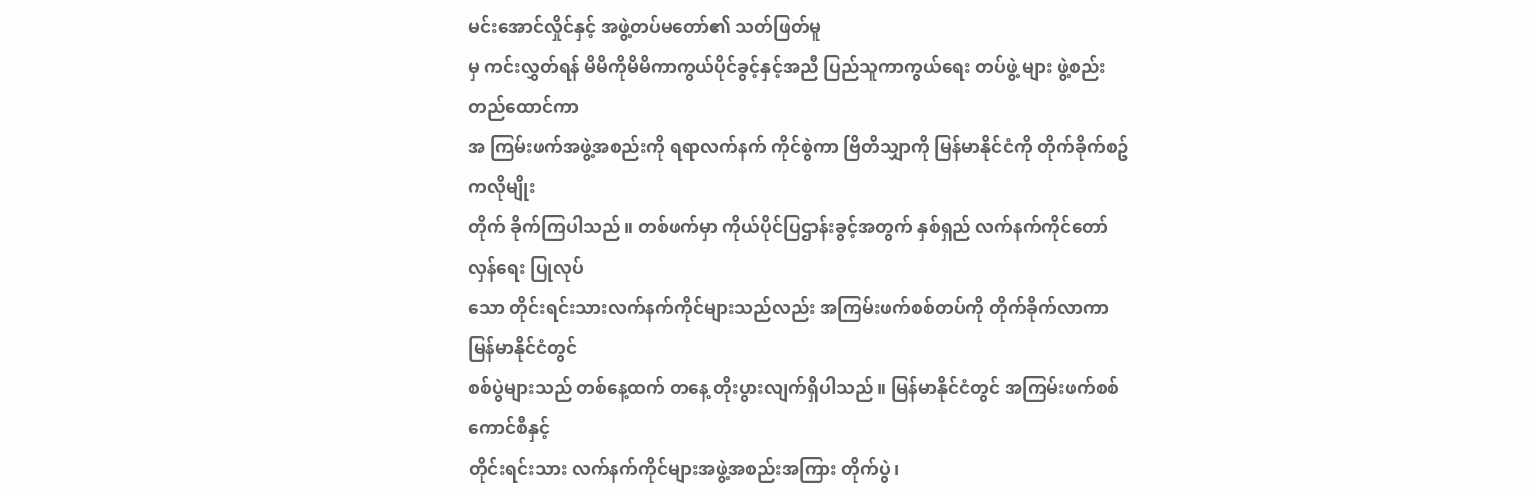မင်းအောင်လှိုင်နှင့် အဖွဲ့တပ်မတော်၏ သတ်ဖြတ်မူ
မှ ကင်းလွှတ်ရန် မိမိကိုမိမိကာကွယ်ပိုင်ခွင့်နှင့်အညီ ပြည်သူကာကွယ်ရေး တပ်ဖွဲ့ များ ဖွဲ့စည်းတည်ထောင်ကာ
အ ကြမ်းဖက်အဖွဲ့အစည်းကို ရရာလက်နက် ကိုင်စွဲကာ ဗြိတိသျှာကို မြန်မာနိုင်ငံကို တိုက်ခိုက်စဥ်ကလိုမျိုး
တိုက် ခိုက်ကြပါသည်။ တစ်ဖက်မှာ ကိုယ်ပိုင်ပြဌာန်းခွင့်အတွက် နှစ်ရှည် လက်နက်ကိုင်တော်လှန်ရေး ပြုလုပ်
သော တိုင်းရင်းသားလက်နက်ကိုင်များသည်လည်း အကြမ်းဖက်စစ်တပ်ကို တိုက်ခိုက်လာကာ မြန်မာနိုင်ငံတွင်
စစ်ပွဲများသည် တစ်နေ့ထက် တနေ့ တိုးပွားလျက်ရှိပါသည်။ မြန်မာနိုင်ငံတွင် အကြမ်းဖက်စစ်ကောင်စီနှင့်
တိုင်းရင်းသား လက်နက်ကိုင်များအဖွဲ့အစည်းအကြား တိုက်ပွဲ၊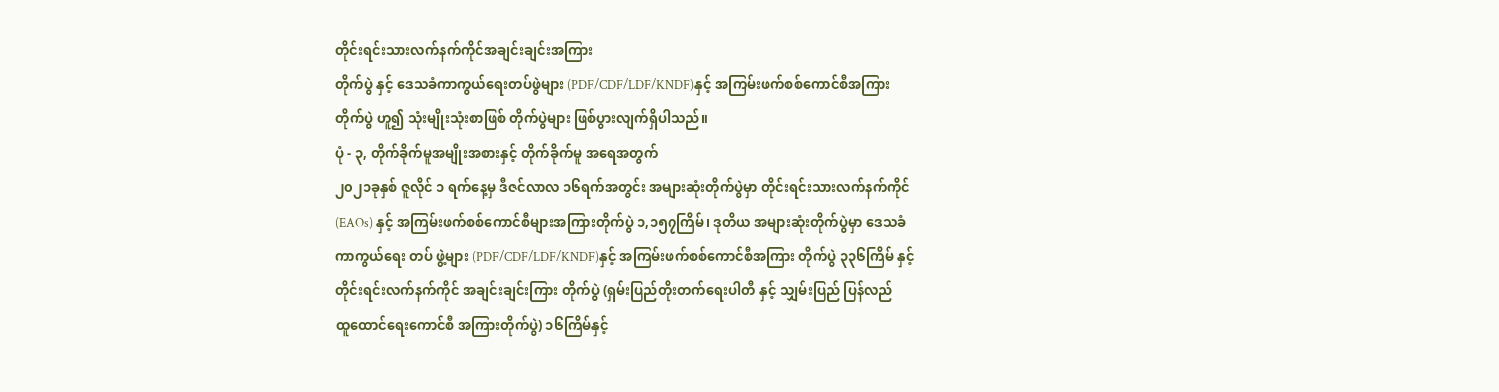တိုင်းရင်းသားလက်နက်ကိုင်အချင်းချင်းအကြား
တိုက်ပွဲ နှင့် ဒေသခံကာကွယ်ရေးတပ်ဖွဲများ (PDF/CDF/LDF/KNDF)နှင့် အကြမ်းဖက်စစ်ကောင်စီအကြား
တိုက်ပွဲ ဟူ၍ သုံးမျိုးသုံးစာဖြစ် တိုက်ပွဲများ ဖြစ်ပွားလျက်ရှိပါသည်။
ပုံ - ၃, တိုက်ခိုက်မူအမျိုးအစားနှင့် တိုက်ခိုက်မူ အရေအတွက်
၂၀၂၁ခုနှစ် ဇူလိုင် ၁ ရက်နေ့မှ ဒီဇင်လာလ ၁၆ရက်အတွင်း အများဆုံးတိုက်ပွဲမှာ တိုင်းရင်းသားလက်နက်ကိုင်
(EAOs) နှင့် အကြမ်းဖက်စစ်ကောင်စီများအကြားတိုက်ပွဲ ၁,၁၅၇ကြိမ်၊ ဒုတိယ အများဆုံးတိုက်ပွဲမှာ ဒေသခံ
ကာကွယ်ရေး တပ် ဖွဲ့များ (PDF/CDF/LDF/KNDF)နှင့် အကြမ်းဖက်စစ်ကောင်စီအကြား တိုက်ပွဲ ၃၃၆ကြိမ် နှင့်
တိုင်းရင်းလက်နက်ကိုင် အချင်းချင်းကြား တိုက်ပွဲ (ရှမ်းပြည်တိုးတက်ရေးပါတီ နှင့် သျှမ်းပြည် ပြန်လည်
ထူထောင်ရေးကောင်စီ အကြားတိုက်ပွဲ) ၁၆ကြိမ်နှင့်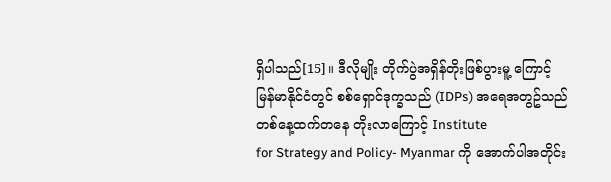ရှိပါသည်[15]။ ဒီလိုမျိုး တိုက်ပွဲအရှိန်တိုးဖြစ်ပွားမူ့ ကြောင့်
မြန်မာနိုင်ငံတွင် စစ်ရှောင်ဒုက္ခသည် (IDPs) အရေအတွဥ်သည် တစ်နေ့ထက်တနေ တိုးလာကြောင့် Institute
for Strategy and Policy- Myanmar ကို အောက်ပါအတိုင်း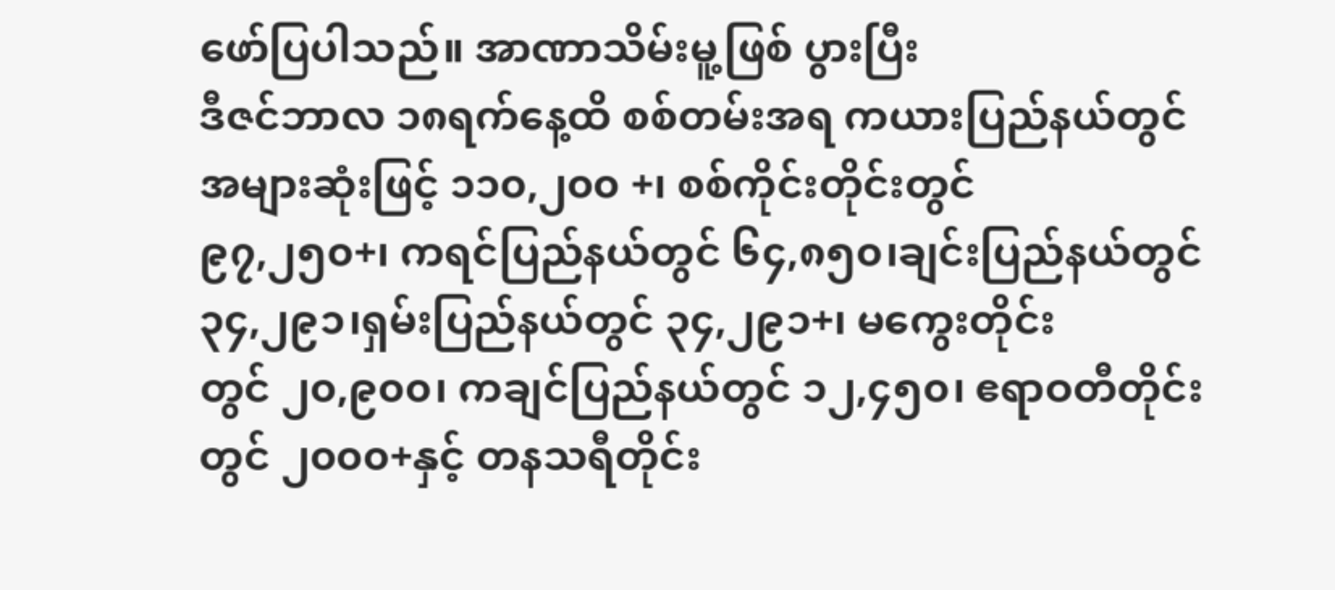ဖော်ပြပါသည်။ အာဏာသိမ်းမူ့ဖြစ် ပွားပြီး
ဒီဇင်ဘာလ ၁၈ရက်နေ့ထိ စစ်တမ်းအရ ကယားပြည်နယ်တွင် အများဆုံးဖြင့် ၁၁၀,၂၀၀ +၊ စစ်ကိုင်းတိုင်းတွင်
၉၇,၂၅၀+၊ ကရင်ပြည်နယ်တွင် ၆၄,၈၅၀၊ချင်းပြည်နယ်တွင် ၃၄,၂၉၁၊ရှမ်းပြည်နယ်တွင် ၃၄,၂၉၁+၊ မကွေးတိုင်း
တွင် ၂၀,၉၀၀၊ ကချင်ပြည်နယ်တွင် ၁၂,၄၅၀၊ ဧရာဝတီတိုင်းတွင် ၂၀၀၀+နှင့် တနသရီတိုင်း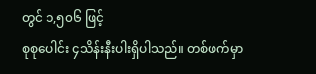တွင် ၁,၅၀၆ ဖြင့်
စုစုပေါင်း ၄သိန်းနီးပါးရှိပါသည်။ တစ်ဖက်မှာ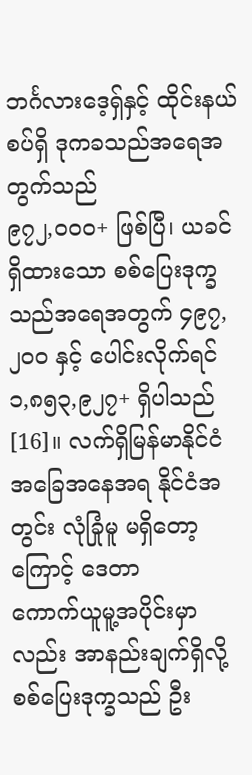ဘင်္ဂလားဒေ့ရှ်နှင့် ထိုင်းနယ်စပ်ရှိ ဒုကခသည်အရေအတွက်သည်
၉၇၂,၀၀၀+ ဖြစ်ပြီ၊ ယခင်ရှိထားသော စစ်ပြေးဒုက္ခသည်အရေအတွက် ၄၉၇, ၂၀၀ နှင့် ပေါင်းလိုက်ရင်
၁,၈၅၃,၉၂၇+ ရှိပါသည်[16]။ လက်ရှိမြန်မာနိုင်ငံ အခြေအနေအရ နိုင်ငံအတွင်း လုံခြုံမူ မရှိတော့ကြောင့် ဒေတာ
ကောက်ယူမူ့အပိုင်းမှာလည်း အာနည်းချက်ရှိလို့ စစ်ပြေးဒုက္ခသည် ဦး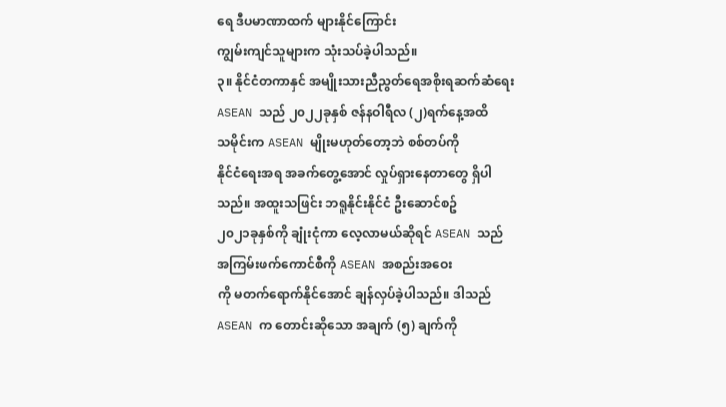ရေ ဒီပမာဏာထက် များနိုင်ကြောင်း
ကျွမ်းကျင်သူများက သုံးသပ်ခဲ့ပါသည်။
၃။ နိုင်ငံတကာနှင် အမျိုးသားညီညွတ်ရေအစိုးရဆက်ဆံရေး
ASEAN သည် ၂၀၂၂ခုနှစ် ဇန်နဝါရီလ (၂)ရက်နေ့အထိ
သမိုင်းက ASEAN မျိုးမဟုတ်တော့ဘဲ စစ်တပ်ကို
နိုင်ငံရေးအရ အခက်တွေ့အောင် လှုပ်ရှားနေတာတွေ ရှိပါသည်။ အထူးသဖြင်း ဘရူနိုင်းနိုင်ငံ ဦးဆောင်စဥ်
၂၀၂၁ခုနှစ်ကို ချုံးငုံကာ လေ့လာမယ်ဆိုရင် ASEAN သည် အကြမ်းဖက်ကောင်စီကို ASEAN အစည်းအဝေး
ကို မတက်ရောက်နိုင်အောင် ချန်လှပ်ခဲ့ပါသည်။ ဒါသည် ASEAN က တောင်းဆိုသော အချက် (၅) ချက်ကို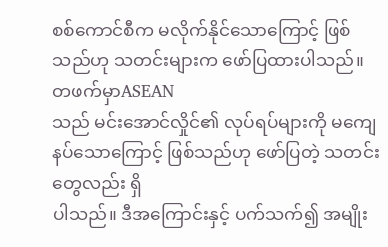စစ်ကောင်စီက မလိုက်နိုင်သောကြောင့် ဖြစ်သည်ဟု သတင်းများက ဖော်ပြထားပါသည်။ တဖက်မှာASEAN
သည် မင်းအောင်လှိုင်၏ လုပ်ရပ်များကို မကျေနပ်သောကြောင့် ဖြစ်သည်ဟု ဖော်ပြတဲ့ သတင်းတွေလည်း ရှိ
ပါသည်။ ဒီအကြောင်းနှင့် ပက်သက်၍ အမျိုး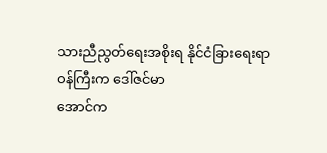သားညီညွတ်ရေးအစိုးရ နိုင်ငံခြားရေးရာဝန်ကြီးက ဒေါ်ဇင်မာ
အောင်က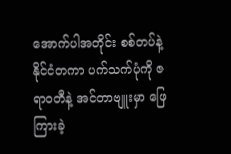အောက်ပါအတိုင်း စစ်တပ်နဲ့ နိုင်ငံတကာ ပက်သက်ပုံကို ဇရာဝတီနဲ့ အင်တာဗျူးမှာ ဖြေကြားခဲ့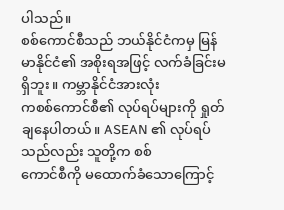ပါသည်။
စစ်ကောင်စီသည် ဘယ်နိုင်ငံကမှ မြန်မာနိုင်ငံ၏ အစိုးရအဖြင့် လက်ခံခြင်းမရှိဘူး။ ကမ္ဘာနိုင်ငံအားလုံး
ကစစ်ကောင်စီ၏ လုပ်ရပ်များကို ရှုတ်ချနေပါတယ်။ ASEAN ၏ လုပ်ရပ်သည်လည်း သူတို့က စစ်
ကောင်စီကို မထောက်ခံသောကြောင့်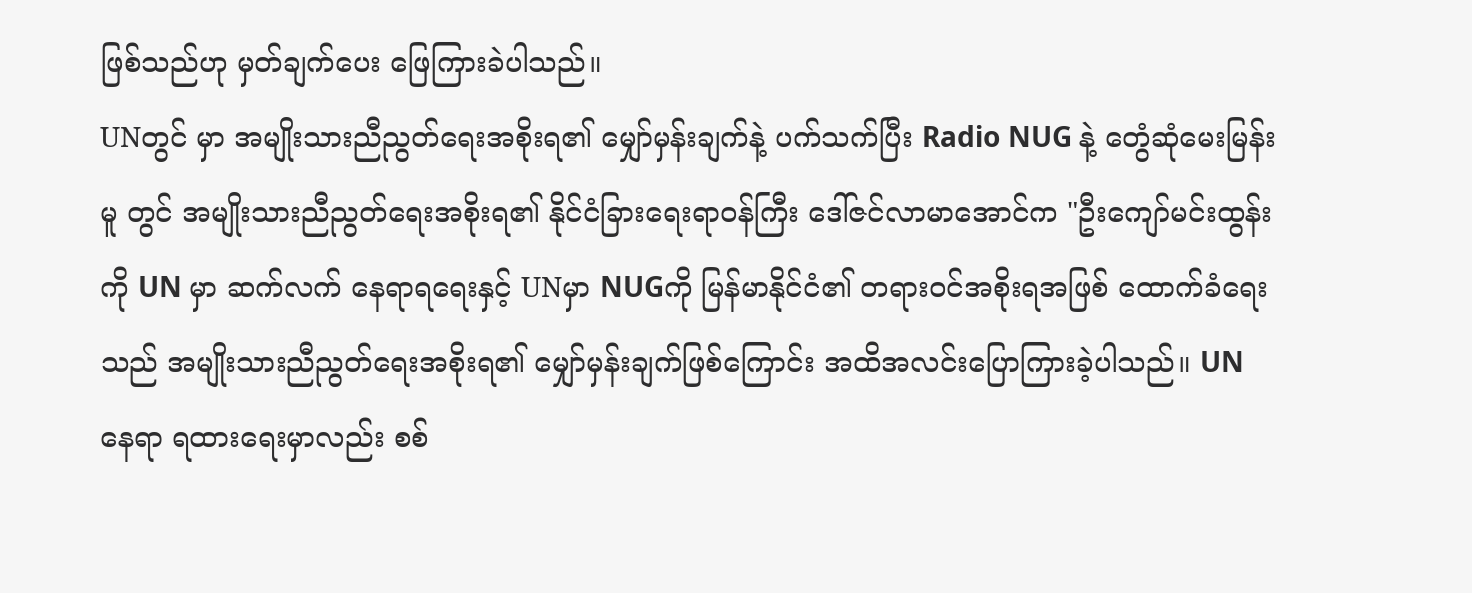ဖြစ်သည်ဟု မှတ်ချက်ပေး ဖြေကြားခဲပါသည်။
UNတွင် မှာ အမျိုးသားညီညွတ်ရေးအစိုးရ၏ မျှော်မှန်းချက်နဲ့ ပက်သက်ပြီး Radio NUG နဲ့ တွေံဆုံမေးမြန်း
မူ တွင် အမျိုးသားညီညွတ်ရေးအစိုးရ၏ နိုင်ငံခြားရေးရာဝန်ကြီး ဒေါ်ဇင်လာမာအောင်က "ဦးကျော်မင်းထွန်း
ကို UN မှာ ဆက်လက် နေရာရရေးနှင့် UNမှာ NUGကို မြန်မာနိုင်ငံ၏ တရားဝင်အစိုးရအဖြစ် ထောက်ခံရေး
သည် အမျိုးသားညီညွတ်ရေးအစိုးရ၏ မျှော်မှန်းချက်ဖြစ်ကြောင်း အထိအလင်းပြောကြားခဲ့ပါသည်။ UN
နေရာ ရထားရေးမှာလည်း စစ်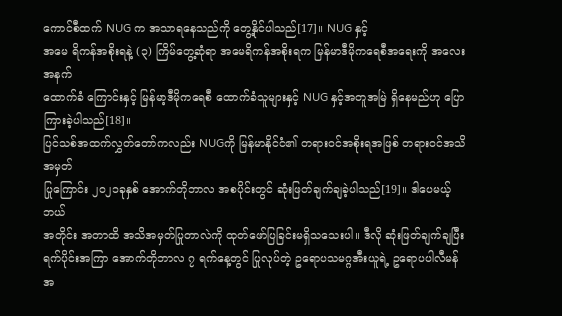ကောင်စီထက် NUG က အသာရနေသည်ကို တွေ့နိုင်ပါသည်[17]။ NUG နှင့်
အမေ ရိကန်အစိုးရနဲ့ (၃) ကြိမ်တွေ့ဆုံရာ အမေရိကန်အစိုးရက မြန်မာဒီမိုကရေစီအရေးကို အလေးအနက်
ထောက်ခံ ကြောင်းနှင့် မြန်မာ့ဒီမိုကရေစီ ထောက်ခံသူများနှင့် NUG နှင့်အတူအမြဲ ရှိနေမည်ဟု ပြောကြားခဲ့ပါသည်[18]။
ပြင်သစ်အထက်လွှတ်တော်ကလည်း NUGကို မြန်မာနိုင်ငံ၏ တရားဝင်အစိုးရအဖြစ် တရားဝင်အသိအမှတ်
ပြုကြောင်း ၂၀၂၁ခုနှစ် အောက်တိုဘာလ အစပိုင်းတွင် ဆုံးဖြတ်ချက်ချခဲ့ပါသည်[19]။ ဒါပေမယ့် ဘယ်
အတိုင်း အတာထိ အသိအမှတ်ပြုတာလဲကို ထုတ်ဖော်ပြခြင်းမရှိသသေးပါ။ ဒီလို ဆုံးဖြတ်ချက်ချပြီး
ရက်ပိုင်းအကြာ အောက်တိုဘာလ ၇ ရက်နေ့တွင် ပြုလုပ်တဲ့ ဥရောပသမဂ္ဂအီးယူရဲ့ ဥရောပပါလီမန်
အ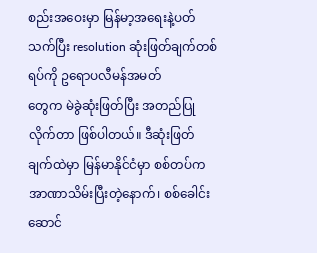စည်းအဝေးမှာ မြန်မာ့အရေးနဲ့ပတ်သက်ပြီး resolution ဆုံးဖြတ်ချက်တစ်ရပ်ကို ဥရောပလီမန်အမတ်
တွေက မဲခွဲဆုံးဖြတ်ပြီး အတည်ပြုလိုက်တာ ဖြစ်ပါတယ်။ ဒီဆုံးဖြတ်ချက်ထဲမှာ မြန်မာနိုင်ငံမှာ စစ်တပ်က
အာဏာသိမ်းပြီးတဲ့နောက်၊ စစ်ခေါင်းဆောင်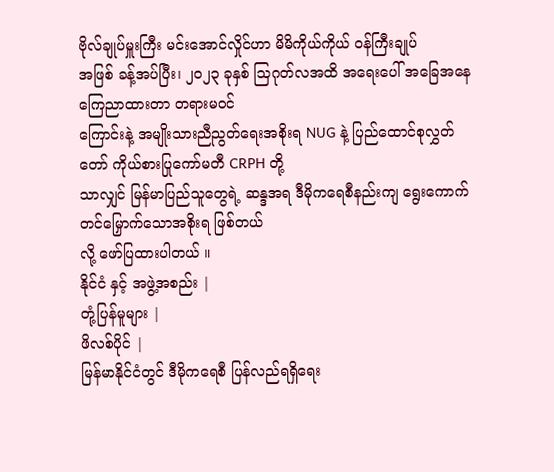ဗိုလ်ချုပ်မှူးကြီး မင်းအောင်လှိုင်ဟာ မိမိကိုယ်ကိုယ် ဝန်ကြီးချုပ်
အဖြစ် ခန့်အပ်ပြီး၊ ၂၀၂၃ ခုနှစ် သြဂုတ်လအထိ အရေးပေါ် အခြေအနေ ကြေညာထားတာ တရားမဝင်
ကြောင်းနဲ့ အမျိုးသားညီညွတ်ရေးအစိုးရ NUG နဲ့ ပြည်ထောင်စုလွှတ်တော် ကိုယ်စားပြုကော်မတီ CRPH တို့
သာလျှင် မြန်မာပြည်သူတွေရဲ့ ဆန္ဒအရ ဒီမိုကရေစီနည်းကျ ရွေးကောက်တင်မြှောက်သောအစိုးရ ဖြစ်တယ်
လို့ ဖော်ပြထားပါတယ် ။
နိုင်ငံ နှင့် အဖွဲ့အစည်း |
တုံ့ပြန်မူများ |
ဖိလစ်ပိုင် |
မြန်မာနိုင်ငံတွင် ဒီမိုကရေစီ ပြန်လည်ရရှိရေး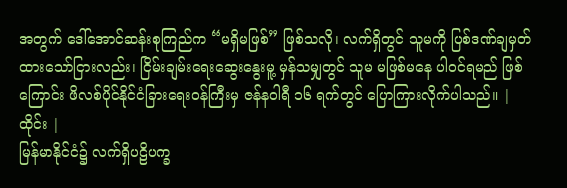အတွက် ဒေါ်အောင်ဆန်းစုကြည်က “မရှိမဖြစ်” ဖြစ်သလို၊ လက်ရှိတွင် သူမကို ပြစ်ဒဏ်ချမှတ်ထားသော်ငြားလည်း၊ ငြိမ်းချမ်းရေးဆွေးနွေးမူ့ မှန်သမျှတွင် သူမ မဖြစ်မနေ ပါဝင်ရမည် ဖြစ်ကြောင်း ဖိလစ်ပိုင်နိုင်ငံခြားရေးဝန်ကြီးမှ ဇန်နဝါရီ ၁၆ ရက်တွင် ပြောကြားလိုက်ပါသည်။ |
ထိုင်း |
မြန်မာနိုင်ငံ၌ လက်ရှိပဠိပက္ခ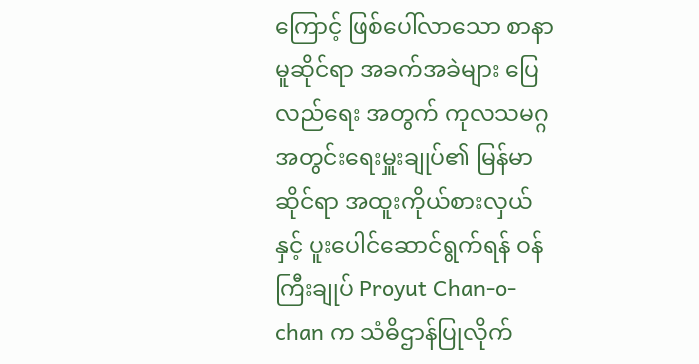ကြောင့် ဖြစ်ပေါ်လာသော စာနာမူဆိုင်ရာ အခက်အခဲများ ပြေလည်ရေး အတွက် ကုလသမဂ္ဂအတွင်းရေးမှူးချုပ်၏ မြန်မာဆိုင်ရာ အထူးကိုယ်စားလှယ်နှင့် ပူးပေါင်ဆောင်ရွက်ရန် ဝန်ကြီးချုပ် Proyut Chan-o-chan က သံဓိဌာန်ပြုလိုက်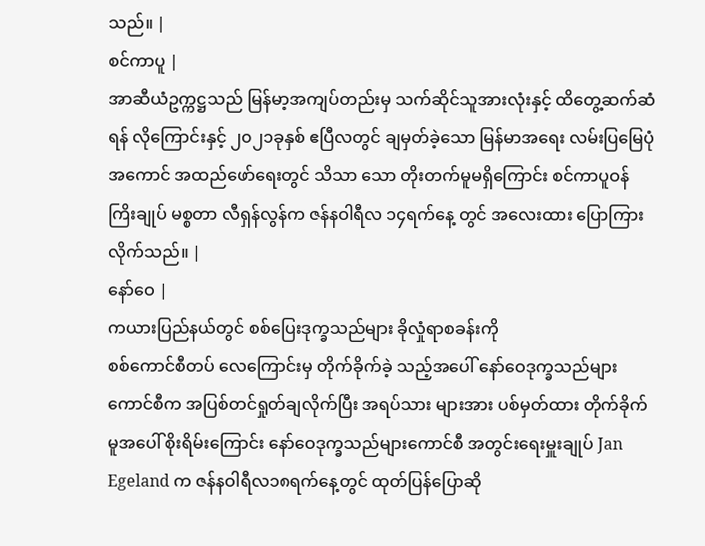သည်။ |
စင်ကာပူ |
အာဆီယံဥက္ကဋ္ဌသည် မြန်မာ့အကျပ်တည်းမှ သက်ဆိုင်သူအားလုံးနှင့် ထိတွေ့ဆက်ဆံရန် လိုကြောင်းနှင့် ၂၀၂၁ခုနှစ် ဧပြီလတွင် ချမှတ်ခဲ့သော မြန်မာအရေး လမ်းပြမြေပုံ အကောင် အထည်ဖော်ရေးတွင် သိသာ သော တိုးတက်မူမရှိကြောင်း စင်ကာပူဝန်ကြိးချုပ် မစ္စတာ လီရှန်လွန်က ဇန်နဝါရီလ ၁၄ရက်နေ့ တွင် အလေးထား ပြောကြားလိုက်သည်။ |
နော်ဝေ |
ကယားပြည်နယ်တွင် စစ်ပြေးဒုက္ခသည်များ ခိုလှုံရာစခန်းကို
စစ်ကောင်စီတပ် လေကြောင်းမှ တိုက်ခိုက်ခဲ့ သည့်အပေါ် နော်ဝေဒုက္ခသည်များကောင်စီက အပြစ်တင်ရှုတ်ချလိုက်ပြီး အရပ်သား များအား ပစ်မှတ်ထား တိုက်ခိုက်မူအပေါ် စိုးရိမ်းကြောင်း နော်ဝေဒုက္ခသည်များကောင်စီ အတွင်းရေးမှူးချုပ် Jan Egeland က ဇန်နဝါရီလ၁၈ရက်နေ့တွင် ထုတ်ပြန်ပြောဆို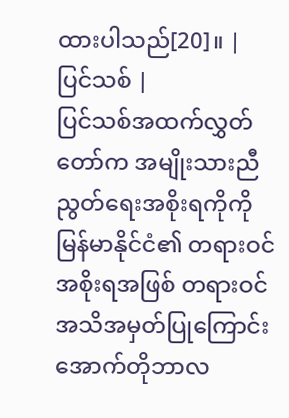ထားပါသည်[20]။ |
ပြင်သစ် |
ပြင်သစ်အထက်လွှတ်တော်က အမျိုးသားညီညွတ်ရေးအစိုးရကိုကို မြန်မာနိုင်ငံ၏ တရားဝင်အစိုးရအဖြစ် တရားဝင်အသိအမှတ်ပြုကြောင်း အောက်တိုဘာလ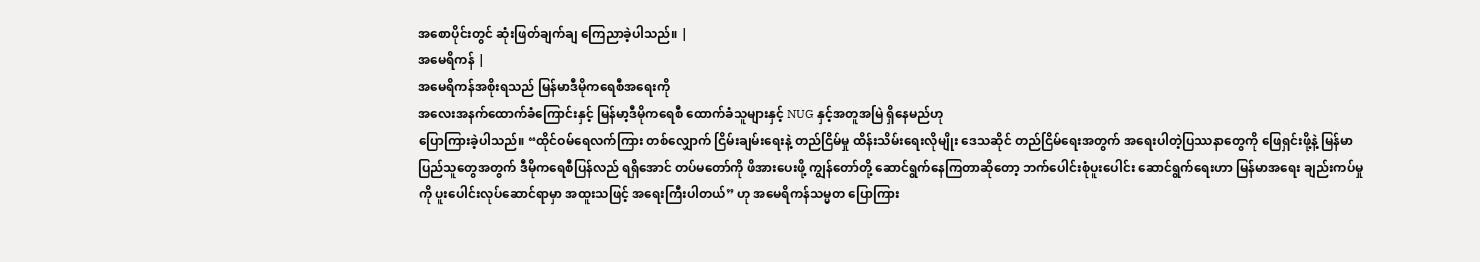အစောပိုင်းတွင် ဆုံးဖြတ်ချက်ချ ကြေညာခဲ့ပါသည်။ |
အမေရိကန် |
အမေရိကန်အစိုးရသည် မြန်မာဒီမိုကရေစီအရေးကို
အလေးအနက်ထောက်ခံကြောင်းနှင့် မြန်မာ့ဒီမိုကရေစီ ထောက်ခံသူများနှင့် NUG နှင့်အတူအမြဲ ရှိနေမည်ဟု
ပြောကြားခဲ့ပါသည်။ “ထိုင်ဝမ်ရေလက်ကြား တစ်လျှောက် ငြိမ်းချမ်းရေးနဲ့ တည်ငြိမ်မှု ထိန်းသိမ်းရေးလိုမျိုး ဒေသဆိုင် တည်ငြိမ်ရေးအတွက် အရေးပါတဲ့ပြဿနာတွေကို ဖြေရှင်းဖို့နဲ့ မြန်မာပြည်သူတွေအတွက် ဒီမိုကရေစီပြန်လည် ရရှိအောင် တပ်မတော်ကို ဖိအားပေးဖို့ ကျွန်တော်တို့ ဆောင်ရွက်နေကြတာဆိုတော့ ဘက်ပေါင်းစုံပူးပေါင်း ဆောင်ရွက်ရေးဟာ မြန်မာအရေး ချည်းကပ်မှုကို ပူးပေါင်းလုပ်ဆောင်ရာမှာ အထူးသဖြင့် အရေးကြီးပါတယ်” ဟု အမေရိကန်သမ္မတ ပြောကြား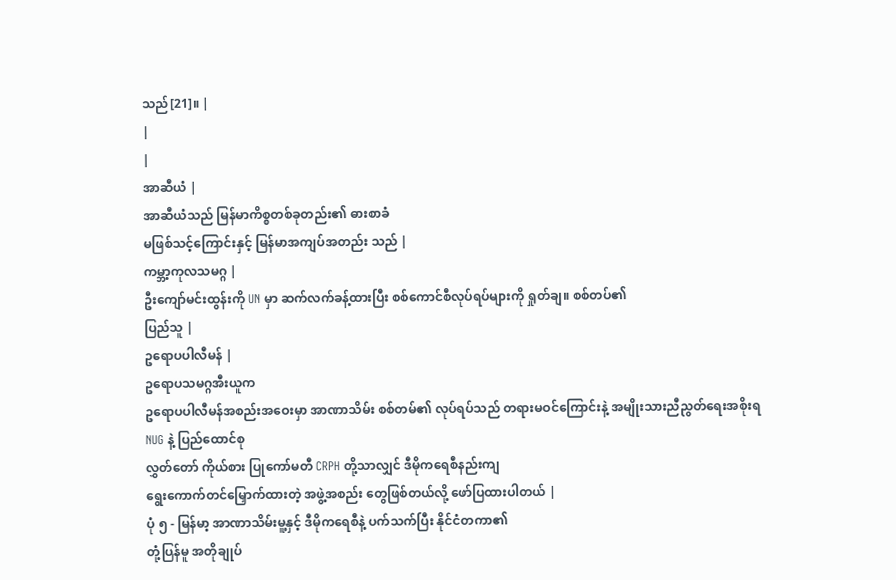သည်[21]။ |
|
|
အာဆီယံ |
အာဆီယံသည် မြန်မာကိစ္စတစ်ခုတည်း၏ ဓားစာခံ
မဖြစ်သင့်ကြောင်းနှင့် မြန်မာအကျပ်အတည်း သည် |
ကမ္ဘာ့ကုလသမဂ္ဂ |
ဦးကျော်မင်းထွန်းကို UN မှာ ဆက်လက်ခန့်ထားပြီး စစ်ကောင်စီလုပ်ရပ်များကို ရှုတ်ချ။ စစ်တပ်၏
ပြည်သူ |
ဥရောပပါလီမန် |
ဥရောပသမဂ္ဂအီးယူက
ဥရောပပါလီမန်အစည်းအဝေးမှာ အာဏာသိမ်း စစ်တမ်၏ လုပ်ရပ်သည် တရားမဝင်ကြောင်းနဲ့ အမျိုးသားညီညွတ်ရေးအစိုးရ
NUG နဲ့ ပြည်ထောင်စု
လွှတ်တော် ကိုယ်စား ပြုကော်မတီ CRPH တို့သာလျှင် ဒီမိုကရေစီနည်းကျ
ရွေးကောက်တင်မြှောက်ထားတဲ့ အဖွဲ့အစည်း တွေဖြစ်တယ်လို့ ဖော်ပြထားပါတယ် |
ပုံ ၅ - မြန်မာ့ အာဏာသိမ်းမူ့နှင့် ဒီမိုကရေစီနဲ့ ပက်သက်ပြီး နိုင်ငံတကာ၏
တုံ့ပြန်မူ အတိုချုပ်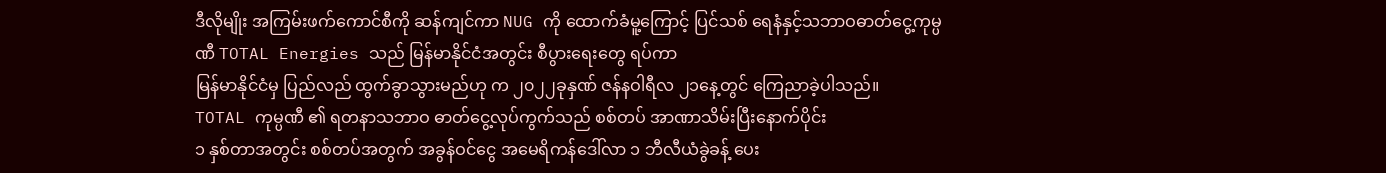ဒီလိုမျိုး အကြမ်းဖက်ကောင်စီကို ဆန်ကျင်ကာ NUG ကို ထောက်ခံမူ့ကြောင့် ပြင်သစ် ရေနံနှင့်သဘာဝဓာတ်ငွေ့ကုမ္ပဏီ TOTAL Energies သည် မြန်မာနိုင်ငံအတွင်း စီပွားရေးတွေ ရပ်ကာ
မြန်မာနိုင်ငံမှ ပြည်လည် ထွက်ခွာသွားမည်ဟု က ၂၀၂၂ခုနှဏ် ဇန်နဝါရီလ ၂၁နေ့တွင် ကြေညာခဲ့ပါသည်။
TOTAL ကုမ္ပဏီ ၏ ရတနာသဘာဝ ဓာတ်ငွေ့လုပ်ကွက်သည် စစ်တပ် အာဏာသိမ်းပြီးနောက်ပိုင်း
၁ နှစ်တာအတွင်း စစ်တပ်အတွက် အခွန်ဝင်ငွေ အမေရိကန်ဒေါ်လာ ၁ ဘီလီယံခွဲခန့် ပေး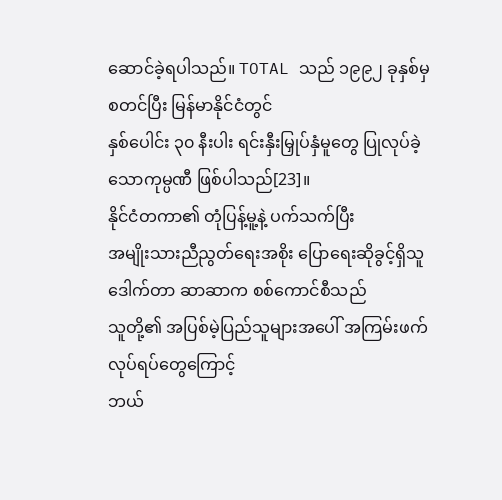ဆောင်ခဲ့ရပါသည်။ TOTAL သည် ၁၉၉၂ ခုနှစ်မှ စတင်ပြီး မြန်မာနိုင်ငံတွင်
နှစ်ပေါင်း ၃၀ နီးပါး ရင်းနှီးမြှုပ်နှံမူတွေ ပြုလုပ်ခဲ့သောကုမ္ပဏီ ဖြစ်ပါသည်[23]။
နိုင်ငံတကာ၏ တုံပြန့်မူ့နဲ့ ပက်သက်ပြီး
အမျိုးသားညီညွတ်ရေးအစိုး ပြောရေးဆိုခွင့်ရှိသူ ဒေါက်တာ ဆာဆာက စစ်ကောင်စီသည်
သူတို့၏ အပြစ်မဲ့ပြည်သူများအပေါ် အကြမ်းဖက်လုပ်ရပ်တွေကြောင့်
ဘယ်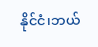နိုင်ငံ၊ဘယ်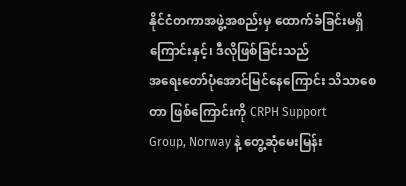နိုင်ငံတကာအဖွဲ့အစည်းမှ ထောက်ခံခြင်းမရှိကြောင်းနှင့်၊ ဒီလိုဖြစ်ခြင်းသည်
အရေးတော်ပုံအောင်မြင်နေကြောင်း သိသာစေတာ ဖြစ်ကြောင်းကို CRPH Support
Group, Norway နဲ့ တွေ့ဆုံမေးမြန်း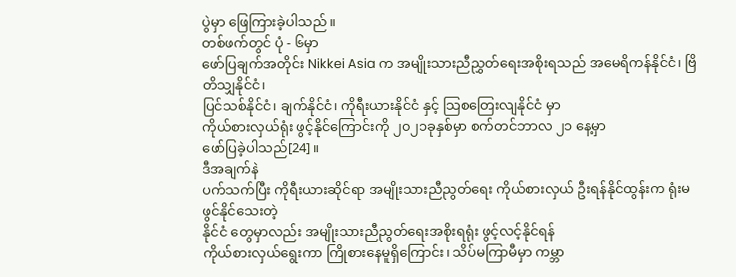ပွဲမှာ ဖြေကြားခဲ့ပါသည်။
တစ်ဖက်တွင် ပုံ - ၆မှာ
ဖော်ပြချက်အတိုင်း Nikkei Asia က အမျိုးသားညီညွှတ်ရေးအစိုးရသည် အမေရိကန်နိုင်ငံ၊ ဗြိတိသျှနိုင်ငံ၊
ပြင်သစ်နိုင်ငံ၊ ချက်နိုင်ငံ၊ ကိုရီးယားနိုင်ငံ နှင့် သြစတြေးလျနိုင်ငံ မှာ
ကိုယ်စားလှယ်ရုံး ဖွင့်နိုင်ကြောင်းကို ၂၀၂၁ခုနှစ်မှာ စက်တင်ဘာလ ၂၁ နေ့မှာ
ဖော်ပြခဲ့ပါသည်[24]။
ဒီအချက်နဲ
ပက်သက်ပြီး ကိုရီးယားဆိုင်ရာ အမျိုးသားညီညွတ်ရေး ကိုယ်စားလှယ် ဦးရန်နိုင်ထွန်းက ရုံးမဖွင်နိုင်သေးတဲ့
နိုင်ငံ တွေမှာလည်း အမျိုးသားညီညွတ်ရေးအစိုးရရုံး ဖွင့်လင့်နိုင်ရန်
ကိုယ်စားလှယ်ရွေးကာ ကြိုစားနေမူရှိကြောင်း၊ သိပ်မကြာမီမှာ ကမ္ဘာ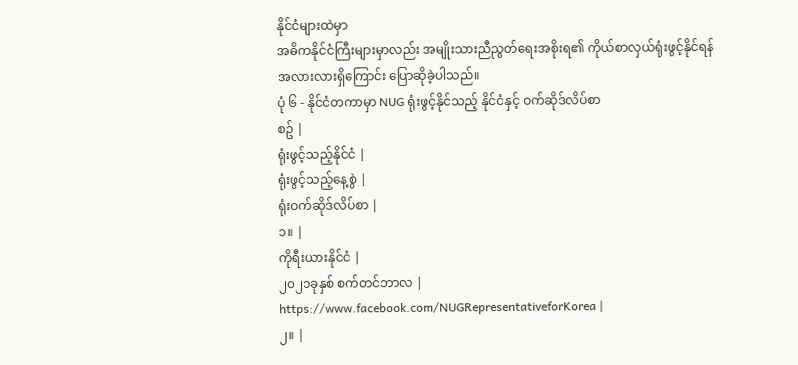နိုင်ငံများထဲမှာ
အဓိကနိုင်ငံကြီးများမှာလည်း အမျိုးသားညီညွတ်ရေးအစိုးရ၏ ကိုယ်စာလှယ်ရုံးဖွင့်နိုင်ရန်
အလားလားရှိကြောင်း ပြောဆိုခဲ့ပါသည်။
ပုံ ၆ - နိုင်ငံတကာမှာ NUG ရုံးဖွင့်နိုင်သည့် နိုင်ငံနှင့် ဝက်ဆိုဒ်လိပ်စာ
စဥ် |
ရုံးဖွင့်သည့်နိုင်ငံ |
ရုံးဖွင့်သည့်နေ့စွဲ |
ရုံးဝက်ဆိုဒ်လိပ်စာ |
၁။ |
ကိုရီးယားနိုင်ငံ |
၂၀၂၁ခုနှစ် စက်တင်ဘာလ |
https://www.facebook.com/NUGRepresentativeforKorea |
၂။ |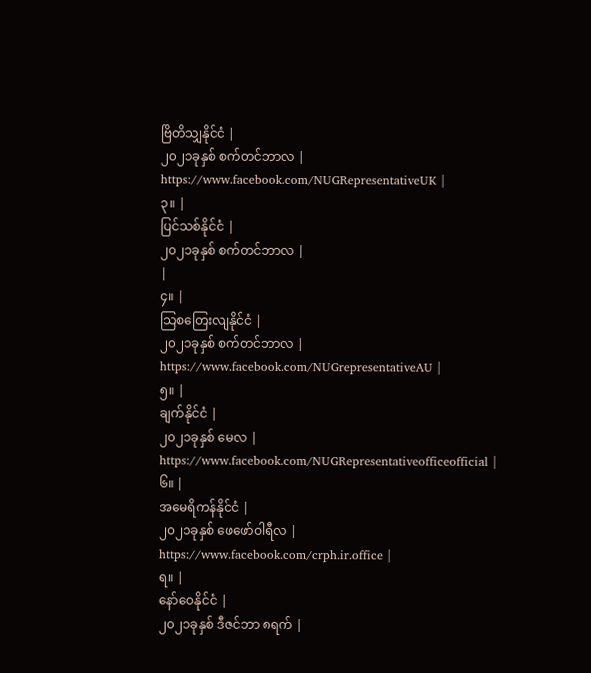ဗြိတိသျှနိုင်ငံ |
၂၀၂၁ခုနှစ် စက်တင်ဘာလ |
https://www.facebook.com/NUGRepresentativeUK |
၃။ |
ပြင်သစ်နိုင်ငံ |
၂၀၂၁ခုနှစ် စက်တင်ဘာလ |
|
၄။ |
သြစတြေးလျနိုင်ငံ |
၂၀၂၁ခုနှစ် စက်တင်ဘာလ |
https://www.facebook.com/NUGrepresentativeAU |
၅။ |
ချက်နိုင်ငံ |
၂၀၂၁ခုနှစ် မေလ |
https://www.facebook.com/NUGRepresentativeofficeofficial |
၆။ |
အမေရိကန်နိုင်ငံ |
၂၀၂၁ခုနှစ် ဖေဖော်ဝါရီလ |
https://www.facebook.com/crph.ir.office |
ရ။ |
နော်ဝေနိုင်ငံ |
၂၀၂၁ခုနှစ် ဒီဇင်ဘာ ၈ရက် |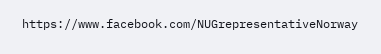https://www.facebook.com/NUGrepresentativeNorway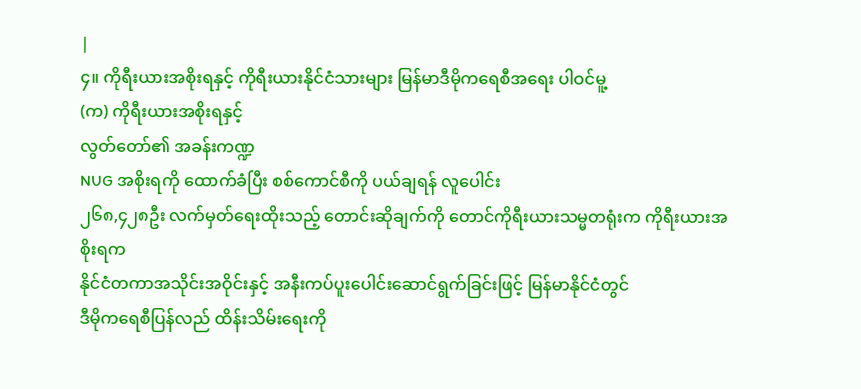|
၄။ ကိုရီးယားအစိုးရနှင့် ကိုရီးယားနိုင်ငံသားများ မြန်မာဒီမိုကရေစီအရေး ပါဝင်မူ့
(က) ကိုရီးယားအစိုးရနှင့်
လွတ်တော်၏ အခန်းကဏ္ဍ
NUG အစိုးရကို ထောက်ခံပြီး စစ်ကောင်စီကို ပယ်ချရန် လူပေါင်း
၂၆၈,၄၂၈ဦး လက်မှတ်ရေးထိုးသည့် တောင်းဆိုချက်ကို တောင်ကိုရီးယားသမ္မတရုံးက ကိုရီးယားအစိုးရက
နိုင်ငံတကာအသိုင်းအဝိုင်းနှင့် အနီးကပ်ပူးပေါင်းဆောင်ရွက်ခြင်းဖြင့် မြန်မာနိုင်ငံတွင်
ဒီမိုကရေစီပြန်လည် ထိန်းသိမ်းရေးကို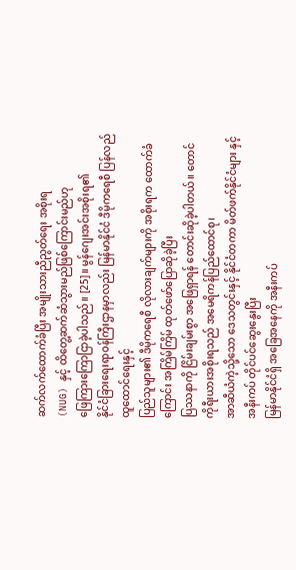ဆက်လက်ထောက်ခံပြီး အမျိုးသားညီညွတ်ရေး အစိုးရ
(NUG) နှင့် ထိတွေ့ဆက်ဆံသွားမည်ဖြစ်ကြောင်းမည်ဟု
ဖြေကြားကြောငြာခဲ့ပါသည်။ [25]။ မွန်ဂျေးအင်းအစိုးရ၏
နိုင်ငံခြားရေးရာဝန်ကြီးဌာနမှာလည်း မြန်မာနိုင်ငံ ဒီမိုကရေစီ ပြန်လည်ထူထောင်ရေးနှင့်
ပြည်သူများ၏ ဒီမိုကရေစီ လိုလားချက်များကို အစိုးရက ထောက်ခံကြောင်း အကြိမ်ကြိမ် ထုတ်ဖော်ပြောဆိုခဲ့ပြီး
ပြဿနာကို ငြိမ်းချမ်းစွာ အဖြေရှာရန် တောင်းဆိုခဲ့ပါတယ်။ တောင်ကိုရီးယားအစိုးရသည် အမေရိကန်ပြည်ထောင်စု၊
အာဆီယံကဲ့သို့သော ဒေသတွင်းနှင့် နိုင်ငံတကာ မိတ်ဖက်နိုင်ငံများ နှင့် အနီးကပ် တိုင်ပင်ဆွေးနွေးပြီး
မြန်မာနိုင်ငံရှိ အခြေအနေကို အနီးကပ်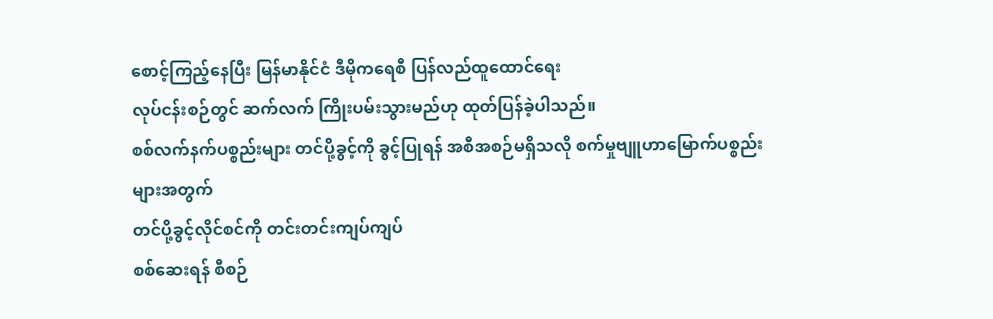စောင့်ကြည့်နေပြီး မြန်မာနိုင်ငံ ဒီမိုကရေစီ ပြန်လည်ထူထောင်ရေး
လုပ်ငန်းစဉ်တွင် ဆက်လက် ကြိုးပမ်းသွားမည်ဟု ထုတ်ပြန်ခဲ့ပါသည်။
စစ်လက်နက်ပစ္စည်းများ တင်ပို့ခွင့်ကို ခွင့်ပြုရန် အစီအစဉ်မရှိသလို စက်မှုဗျူဟာမြောက်ပစ္စည်းများအတွက်
တင်ပို့ခွင့်လိုင်စင်ကို တင်းတင်းကျပ်ကျပ်
စစ်ဆေးရန် စီစဉ်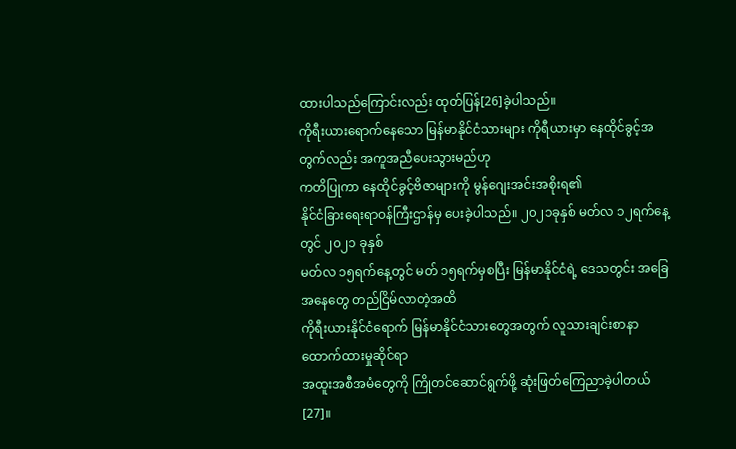ထားပါသည်ကြောင်းလည်း ထုတ်ပြန်[26]ခဲ့ပါသည်။
ကိုရီးယားရောက်နေသော မြန်မာနိုင်ငံသားများ ကိုရီယားမှာ နေထိုင်ခွင့်အတွက်လည်း အကူအညီပေးသွားမည်ဟု
ကတိပြုကာ နေထိုင်ခွင့်ဗိဇာများကို မွန်ဂျေးအင်းအစိုးရ၏
နိုင်ငံခြားရေးရာဝန်ကြီးဌာန်မှ ပေးခဲ့ပါသည်။ ၂၀၂၁ခုနှစ် မတ်လ ၁၂ရက်နေ့ တွင် ၂၀၂၁ ခုနှစ်
မတ်လ ၁၅ရက်နေ့တွင် မတ် ၁၅ရက်မှစပြီး မြန်မာနိုင်ငံရဲ့ ဒေသတွင်း အခြေအနေတွေ တည်ငြိမ်လာတဲ့အထိ
ကိုရီးယားနိုင်ငံရောက် မြန်မာနိုင်ငံသားတွေအတွက် လူသားချင်းစာနာ ထောက်ထားမှုဆိုင်ရာ
အထူးအစီအမံတွေကို ကြိုတင်ဆောင်ရွက်ဖို့ ဆုံးဖြတ်ကြေညာခဲ့ပါတယ်[27]။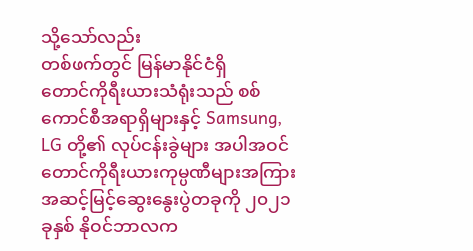သို့သော်လည်း
တစ်ဖက်တွင် မြန်မာနိုင်ငံရှိ
တောင်ကိုရီးယားသံရုံးသည် စစ်ကောင်စီအရာရှိများနှင့် Samsung, LG တို့၏ လုပ်ငန်းခွဲများ အပါအဝင်
တောင်ကိုရီးယားကုမ္ပဏီများအကြား အဆင့်မြင့်ဆွေးနွေးပွဲတခုကို ၂၀၂၁ခုနှစ် နိုဝင်ဘာလက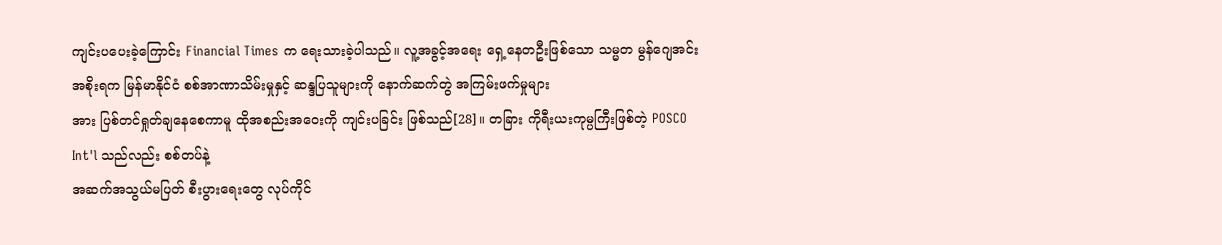ကျင်းပပေးခဲ့ကြောင်း Financial Times က ရေးသားခဲ့ပါသည်။ လူ့အခွင့်အရေး ရှေ့နေတဦးဖြစ်သော သမ္မတ မွန်ဂျေအင်း
အစိုးရက မြန်မာနိုင်ငံ စစ်အာဏာသိမ်းမှုနှင့် ဆန္ဒပြသူများကို နောက်ဆက်တွဲ အကြမ်းဖက်မှုများ
အား ပြစ်တင်ရှုတ်ချနေစေကာမူ ထိုအစည်းအဝေးကို ကျင်းပခြင်း ဖြစ်သည်[28]။ တခြား ကိုရီးယးကုမ္ပကြီးဖြစ်တဲ့ POSCO Int'l သည်လည်း စစ်တပ်နဲ့
အဆက်အသွယ်မပြတ် စီးပွားရေးတွေ လုပ်ကိုင်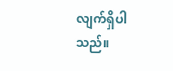လျက်ရှိပါသည်။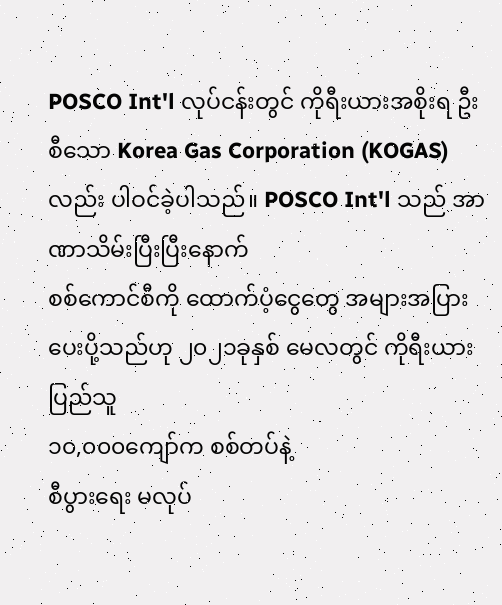POSCO Int'l လုပ်ငန်းတွင် ကိုရီးယားအစိုးရ ဦးစီသော Korea Gas Corporation (KOGAS) လည်း ပါဝင်ခဲ့ပါသည်။ POSCO Int'l သည် အာဏာသိမ်းပြီးပြီးနောက်
စစ်ကောင်စီကို ထောက်ပံ့ငွေတွေ အများအပြား ပေးပို့သည်ဟု ၂၀၂၁ခုနှစ် မေလတွင် ကိုရီးယားပြည်သူ
၁၀,၀၀၀ကျော်က စစ်တပ်နဲ့
စီပွားရေး မလုပ်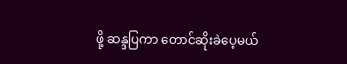ဖို့ ဆန္ဒပြကာ တောင်ဆိုးခဲပေ့မယ်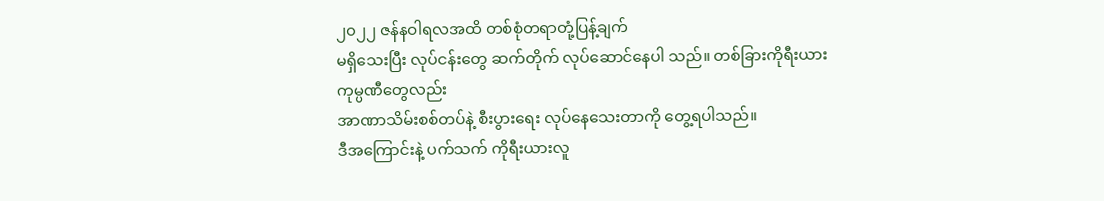၂၀၂၂ ဇန်နဝါရလအထိ တစ်စုံတရာတုံ့ပြန့်ချက်
မရှိသေးပြီး လုပ်ငန်းတွေ ဆက်တိုက် လုပ်ဆောင်နေပါ သည်။ တစ်ခြားကိုရီးယားကုမ္ပဏီတွေလည်း
အာဏာသိမ်းစစ်တပ်နဲ့ စီးပွားရေး လုပ်နေသေးတာကို တွေ့ရပါသည်။
ဒီအကြောင်းနဲ့ ပက်သက် ကိုရီးယားလူ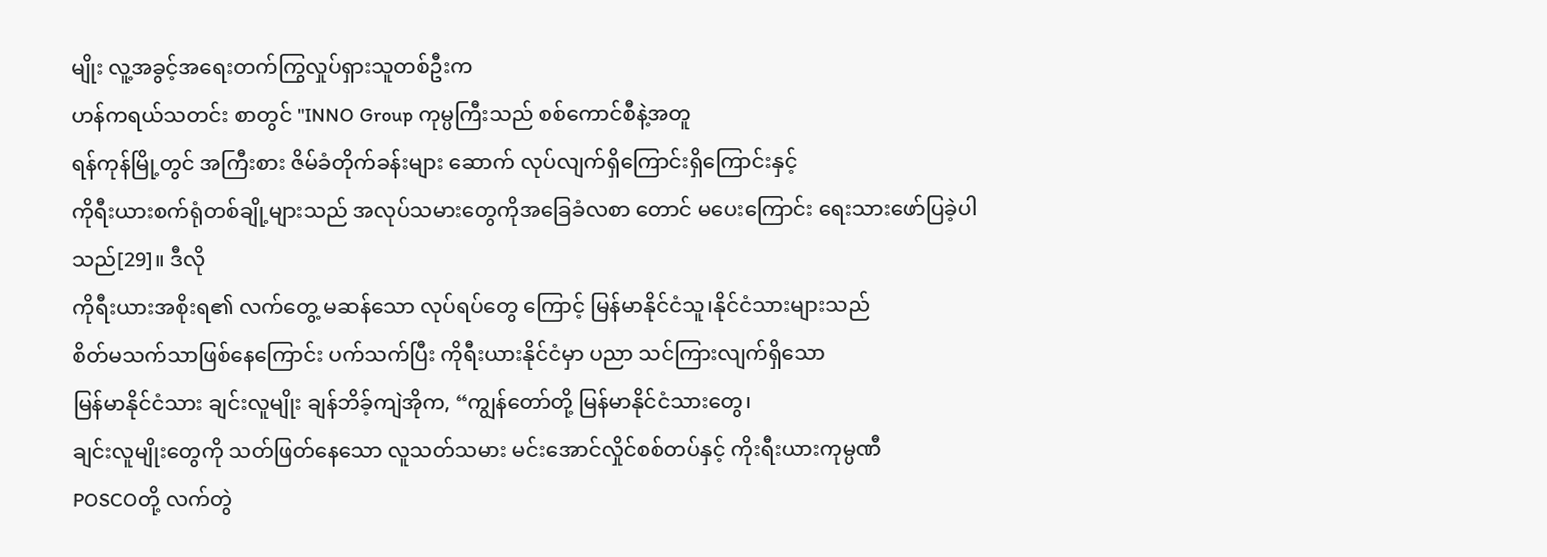မျိုး လူ့အခွင့်အရေးတက်ကြွလှုပ်ရှားသူတစ်ဦးက
ဟန်ကရယ်သတင်း စာတွင် "INNO Group ကုမ္ပကြီးသည် စစ်ကောင်စီနဲ့အတူ
ရန်ကုန်မြို့တွင် အကြီးစား ဇိမ်ခံတိုက်ခန်းများ ဆောက် လုပ်လျက်ရှိကြောင်းရှိကြောင်းနှင့်
ကိုရီးယားစက်ရုံတစ်ချို့များသည် အလုပ်သမားတွေကိုအခြေခံလစာ တောင် မပေးကြောင်း ရေးသားဖော်ပြခဲ့ပါ
သည်[29]။ ဒီလို
ကိုရီးယားအစိုးရ၏ လက်တွေ့ မဆန်သော လုပ်ရပ်တွေ ကြောင့် မြန်မာနိုင်ငံသူ၊နိုင်ငံသားများသည်
စိတ်မသက်သာဖြစ်နေကြောင်း ပက်သက်ပြီး ကိုရီးယားနိုင်ငံမှာ ပညာ သင်ကြားလျက်ရှိသော
မြန်မာနိုင်ငံသား ချင်းလူမျိုး ချန်ဘိခ့်ကျဲအိုက, “ကျွန်တော်တို့ မြန်မာနိုင်ငံသားတွေ၊
ချင်းလူမျိုးတွေကို သတ်ဖြတ်နေသော လူသတ်သမား မင်းအောင်လှိုင်စစ်တပ်နှင့် ကိုးရီးယားကုမ္ပဏီ
POSCOတို့ လက်တွဲ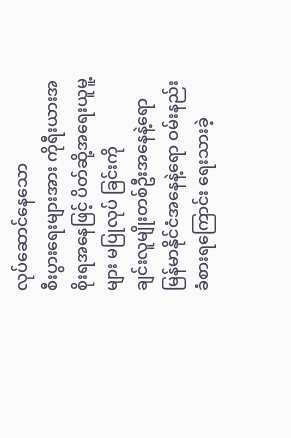လုပ်ဆောင်နေသော
စီးပွားရေးများအား ကိုရီးယားအစိုးရအနေဖြင့် ပိတ်ဆို့အရေးယူမူ့များ မပြုလုပ် ခြင်းကို
ချင်းလူမျိုးတစ်ဦးအနေနဲ့ရော မြန်မာနိုင်ငံအနေနဲ့ရော ဝမ်းနည်းခံစားရကြောင်း ရေးသားခဲ့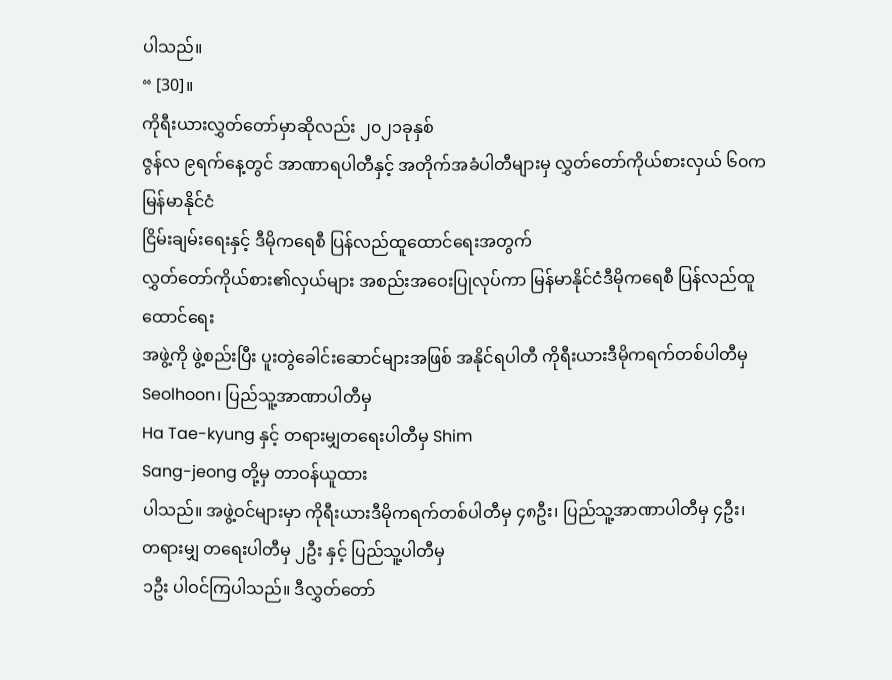ပါသည်။
“ [30]။
ကိုရီးယားလွှတ်တော်မှာဆိုလည်း ၂၀၂၁ခုနှစ်
ဇွန်လ ၉ရက်နေ့တွင် အာဏာရပါတီနှင့် အတိုက်အခံပါတီများမှ လွှတ်တော်ကိုယ်စားလှယ် ၆၀က မြန်မာနိုင်ငံ
ငြိမ်းချမ်းရေးနှင့် ဒီမိုကရေစီ ပြန်လည်ထူထောင်ရေးအတွက်
လွှတ်တော်ကိုယ်စား၏လှယ်များ အစည်းအဝေးပြုလုပ်ကာ မြန်မာနိုင်ငံဒီမိုကရေစီ ပြန်လည်ထူထောင်ရေး
အဖွဲ့ကို ဖွဲ့စည်းပြီး ပူးတွဲခေါင်းဆောင်များအဖြစ် အနိုင်ရပါတီ ကိုရီးယားဒီမိုကရက်တစ်ပါတီမှ
Seolhoon၊ ပြည်သူ့အာဏာပါတီမှ
Ha Tae-kyung နှင့် တရားမျှတရေးပါတီမှ Shim
Sang-jeong တို့မှ တာဝန်ယူထား
ပါသည်။ အဖွဲ့ဝင်များမှာ ကိုရီးယားဒီမိုကရက်တစ်ပါတီမှ ၄၈ဦး၊ ပြည်သူ့အာဏာပါတီမှ ၄ဦး၊
တရားမျှ တရေးပါတီမှ ၂ဦး နှင့် ပြည်သူ့ပါတီမှ
၁ဦး ပါဝင်ကြပါသည်။ ဒီလွှတ်တော်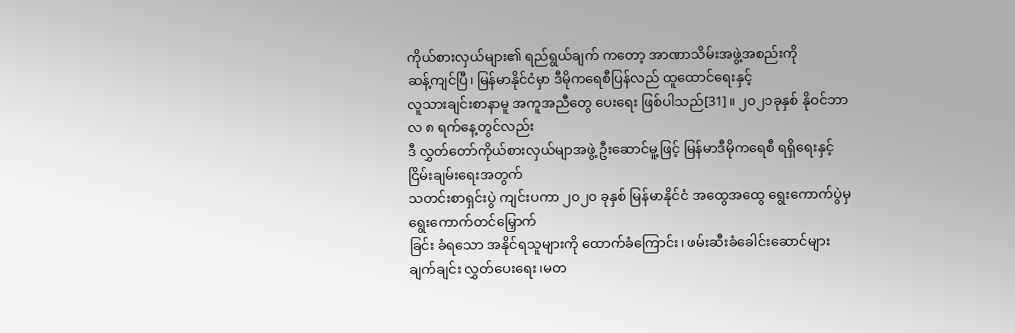ကိုယ်စားလှယ်များ၏ ရည်ရွယ်ချက် ကတော့ အာဏာသိမ်းအဖွဲ့အစည်းကို
ဆန့်ကျင်ပြီ၊ မြန်မာနိုင်ငံမှာ ဒီမိုကရေစီပြန်လည် ထူထောင်ရေးနှင့်
လူသားချင်းစာနာမူ အကူအညီတွေ ပေးရေး ဖြစ်ပါသည်[31]။ ၂၀၂၁ခုနှစ် နိုဝင်ဘာလ ၈ ရက်နေ့တွင်လည်း
ဒီ လွှတ်တော်ကိုယ်စားလှယ်မျာအဖွဲ့ ဦးဆောင်မူ့ဖြင့် မြန်မာဒီမိုကရေစီ ရရှိရေးနှင့် ငြိမ်းချမ်းရေးအတွက်
သတင်းစာရှင်းပွဲ ကျင်းပကာ ၂၀၂၀ ခုနှစ် မြန်မာနိုင်ငံ အထွေအထွေ ရွေးကောက်ပွဲမှ ရွေးကောက်တင်မြှောက်
ခြင်း ခံရသော အနိုင်ရသူများကို ထောက်ခံကြောင်း၊ ဖမ်းဆီးခံခေါင်းဆောင်များ ချက်ချင်း လွှတ်ပေးရေး၊မတ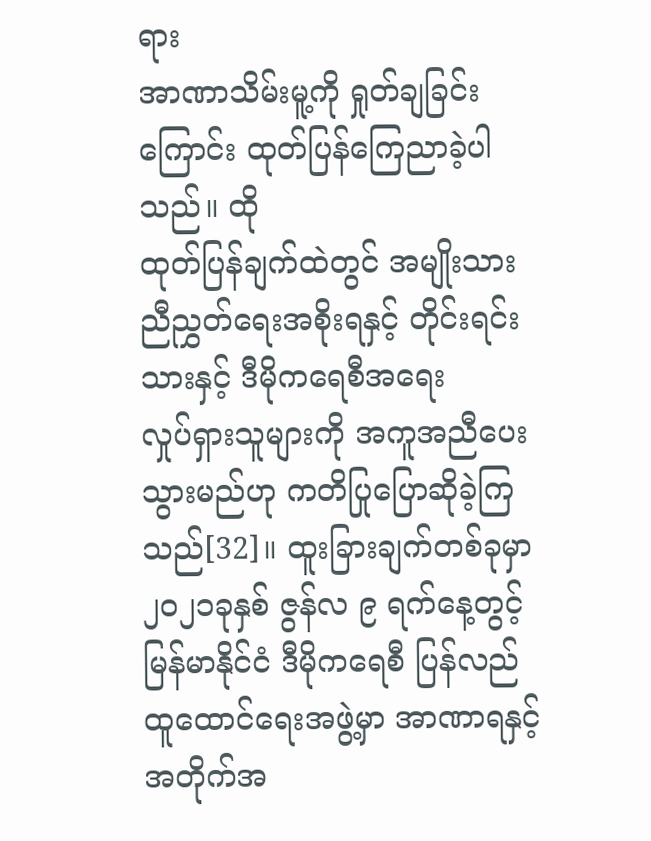ရား
အာဏာသိမ်းမူ့ကို ရှုတ်ချခြင်း ကြောင်း ထုတ်ပြန်ကြေညာခဲ့ပါသည်။ ထို
ထုတ်ပြန်ချက်ထဲတွင် အမျိုးသား ညီညွှတ်ရေးအစိုးရနှင့် တိုင်းရင်းသားနှင့် ဒီမိုကရေစီအရေး
လှုပ်ရှားသူများကို အကူအညီပေးသွားမည်ဟု ကတိပြုပြောဆိုခဲ့ကြသည်[32]။ ထူးခြားချက်တစ်ခုမှာ
၂၀၂၁ခုနှစ် ဇွန်လ ၉ ရက်နေ့တွင့်
မြန်မာနိုင်ငံ ဒီမိုကရေစီ ပြန်လည်ထူထောင်ရေးအဖွဲ့မှာ အာဏာရနှင့် အတိုက်အ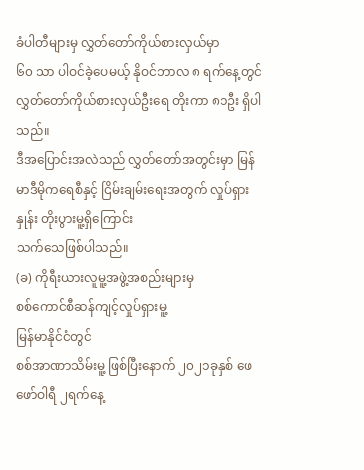ခံပါတီများမှ လွှတ်တော်ကိုယ်စားလှယ်မှာ
၆၀ သာ ပါဝင်ခဲ့ပေမယ့် နိုဝင်ဘာလ ၈ ရက်နေ့တွင် လွှတ်တော်ကိုယ်စားလှယ်ဦးရေ တိုးကာ ၈၁ဦး ရှိပါသည်။
ဒီအပြောင်းအလဲသည် လွှတ်တော်အတွင်းမှာ မြန်မာဒီမိုကရေစီနှင့် ငြိမ်းချမ်းရေးအတွက် လှုပ်ရှားနှုန်း တိုးပွားမူ့ရှိကြောင်း
သက်သေဖြစ်ပါသည်။
(ခ) ကိုရီးယားလူမူ့အဖွဲ့အစည်းများမှ
စစ်ကောင်စီဆန်ကျင့်လှုပ်ရှားမူ့
မြန်မာနိုင်ငံတွင်
စစ်အာဏာသိမ်းမူ့ ဖြစ်ပြီးနောက် ၂၀၂၁ခုနှစ် ဖေဖော်ဝါရီ ၂ရက်နေ့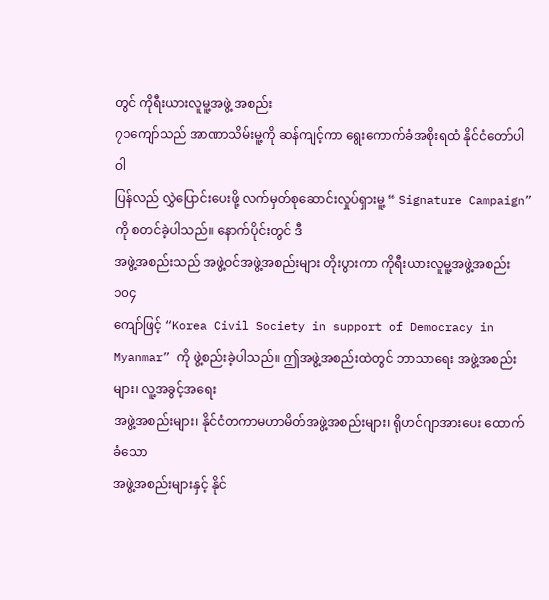တွင် ကိုရီးယားလူမူ့အဖွဲ့ အစည်း
၇၁ကျော်သည် အာဏာသိမ်းမူ့ကို ဆန်ကျင့်ကာ ရွေးကောက်ခံအစိုးရထံ နိုင်ငံတော်ပါဝါ
ပြန်လည် လွှဲပြောင်းပေးဖို့ လက်မှတ်စုဆောင်းလှုပ်ရှားမူ့ “ Signature Campaign” ကို စတင်ခဲ့ပါသည်။ နောက်ပိုင်းတွင် ဒီ
အဖွဲ့အစည်းသည် အဖွဲ့ဝင်အဖွဲ့အစည်းများ တိုးပွားကာ ကိုရီးယားလူမူ့အဖွဲ့အစည်း ၁၀၄
ကျော်ဖြင့် “Korea Civil Society in support of Democracy in Myanmar” ကို ဖွဲ့စည်းခဲ့ပါသည်။ ဤအဖွဲ့အစည်းထဲတွင် ဘာသာရေး အဖွဲ့အစည်းများ၊ လူ့အခွင့်အရေး
အဖွဲ့အစည်းများ၊ နိုင်ငံတကာမဟာမိတ်အဖွဲ့အစည်းများ၊ ရိုဟင်ဂျာအားပေး ထောက်ခံသော
အဖွဲ့အစည်းများနှင့် နိုင်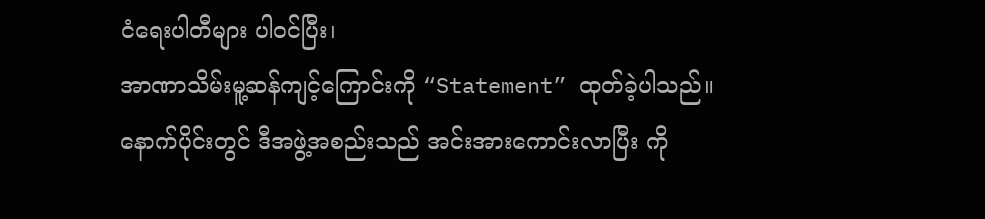ငံရေးပါတီများ ပါဝင်ပြီး၊
အာဏာသိမ်းမူ့ဆန်ကျင့်ကြောင်းကို “Statement” ထုတ်ခဲ့ပါသည်။
နောက်ပိုင်းတွင် ဒီအဖွဲ့အစည်းသည် အင်းအားကောင်းလာပြီး ကို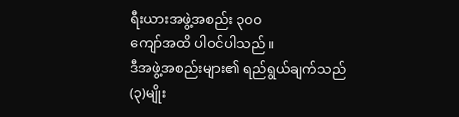ရီးယားအဖွဲ့အစည်း ၃၀၀
ကျော်အထိ ပါဝင်ပါသည်။
ဒီအဖွဲ့အစည်းများ၏ ရည်ရွယ်ချက်သည် (၃)မျိုး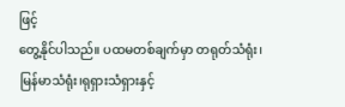ဖြင့်
တွေ့နိုင်ပါသည်။ ပထမတစ်ချက်မှာ တရုတ်သံရုံး၊ မြန်မာသံရုံး၊ရုရှားသံရှားနှင့်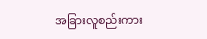အခြားလူစည်းကား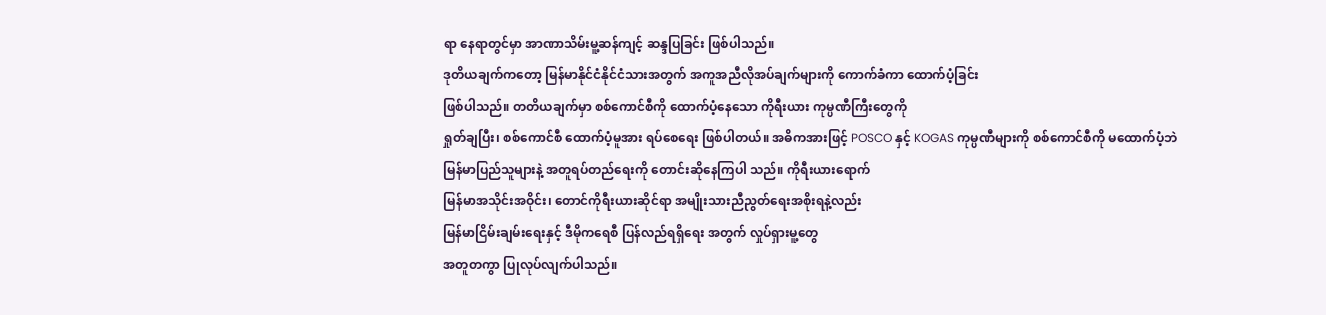ရာ နေရာတွင်မှာ အာဏာသိမ်းမူ့ဆန်ကျင့် ဆန္ဒပြခြင်း ဖြစ်ပါသည်။
ဒုတိယချက်ကတော့ မြန်မာနိုင်ငံနိုင်ငံသားအတွက် အကူအညီလိုအပ်ချက်များကို ကောက်ခံကာ ထောက်ပံ့ခြင်း
ဖြစ်ပါသည်။ တတိယချက်မှာ စစ်ကောင်စီကို ထောက်ပံ့နေသော ကိုရီးယား ကုမ္ပဏီကြီးတွေကို
ရှုတ်ချပြီး၊ စစ်ကောင်စီ ထောက်ပံ့မူအား ရပ်စေရေး ဖြစ်ပါတယ်။ အဓိကအားဖြင့် POSCO နှင့် KOGAS ကုမ္ပဏီများကို စစ်ကောင်စီကို မထောက်ပံ့ဘဲ
မြန်မာပြည်သူများနဲ့ အတူရပ်တည်ရေးကို တောင်းဆိုနေကြပါ သည်။ ကိုရီးယားရောက်
မြန်မာအသိုင်းအဝိုင်း၊ တောင်ကိုရီးယားဆိုင်ရာ အမျိုးသားညီညွတ်ရေးအစိုးရနဲ့လည်း
မြန်မာငြိမ်းချမ်းရေးနှင့် ဒီမိုကရေစီ ပြန်လည်ရရှိရေး အတွက် လှုပ်ရှားမူ့တွေ
အတူတကွာ ပြုလုပ်လျက်ပါသည်။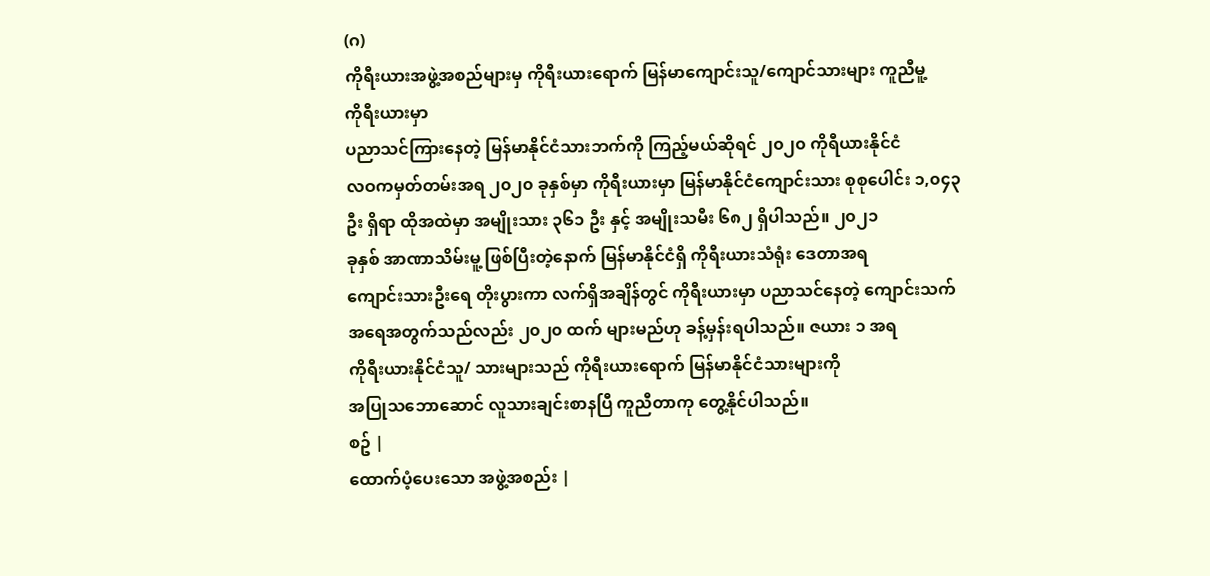(ဂ)
ကိုရီးယားအဖွဲ့အစည်များမှ ကိုရီးယားရောက် မြန်မာကျောင်းသူ/ကျောင်သားများ ကူညီမူ့
ကိုရီးယားမှာ
ပညာသင်ကြားနေတဲ့ မြန်မာနိုင်ငံသားဘက်ကို ကြည့်မယ်ဆိုရင် ၂၀၂၀ ကိုရီယားနိုင်ငံ
လဝကမှတ်တမ်းအရ ၂၀၂၀ ခုနှစ်မှာ ကိုရီးယားမှာ မြန်မာနိုင်ငံကျောင်းသား စုစုပေါင်း ၁,၀၄၃ဦး ရှိရာ ထိုအထဲမှာ အမျိုးသား ၃၆၁ ဦး နှင့် အမျိုးသမီး ၆၈၂ ရှိပါသည်။ ၂၀၂၁
ခုနှစ် အာဏာသိမ်းမူ့ ဖြစ်ပြီးတဲ့နောက် မြန်မာနိုင်ငံရှိ ကိုရီးယားသံရုံး ဒေတာအရ
ကျောင်းသားဦးရေ တိုးပွားကာ လက်ရှိအချိန်တွင် ကိုရီးယားမှာ ပညာသင်နေတဲ့ ကျောင်းသက်အရေအတွက်သည်လည်း ၂၀၂၀ ထက် များမည်ဟု ခန့်မှန်းရပါသည်။ ဇယား ၁ အရ
ကိုရီးယားနိုင်ငံသူ/ သားများသည် ကိုရီးယားရောက် မြန်မာနိုင်ငံသားများကို
အပြုသဘောဆောင် လူသားချင်းစာနပြီ ကူညီတာကု တွေ့နိုင်ပါသည်။
စဥ် |
ထောက်ပံ့ပေးသော အဖွဲ့အစည်း |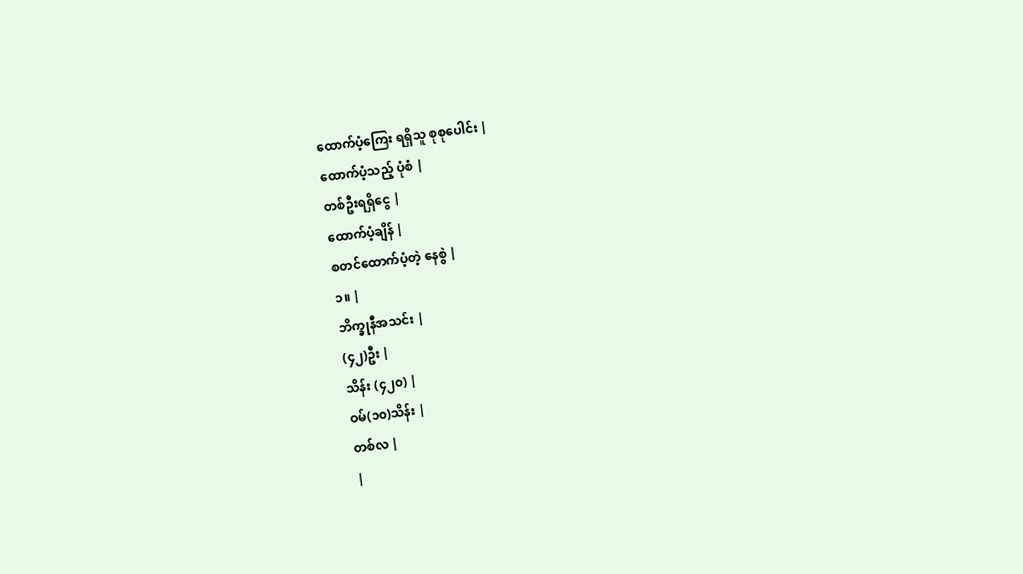ထောက်ပံ့ကြေး ရရှိသူ စုစုပေါင်း |
ထောက်ပံ့သည့် ပုံစံ |
တစ်ဦးရရှိငွေ |
ထောက်ပံ့ချိန် |
စတင်ထောက်ပံ့တဲ့ နေစွဲ |
၁။ |
ဘိက္ခုနီအသင်း |
(၄၂)ဦး |
သိန်း (၄၂၀) |
ဝမ်(၁၀)သိန်း |
တစ်လ |
|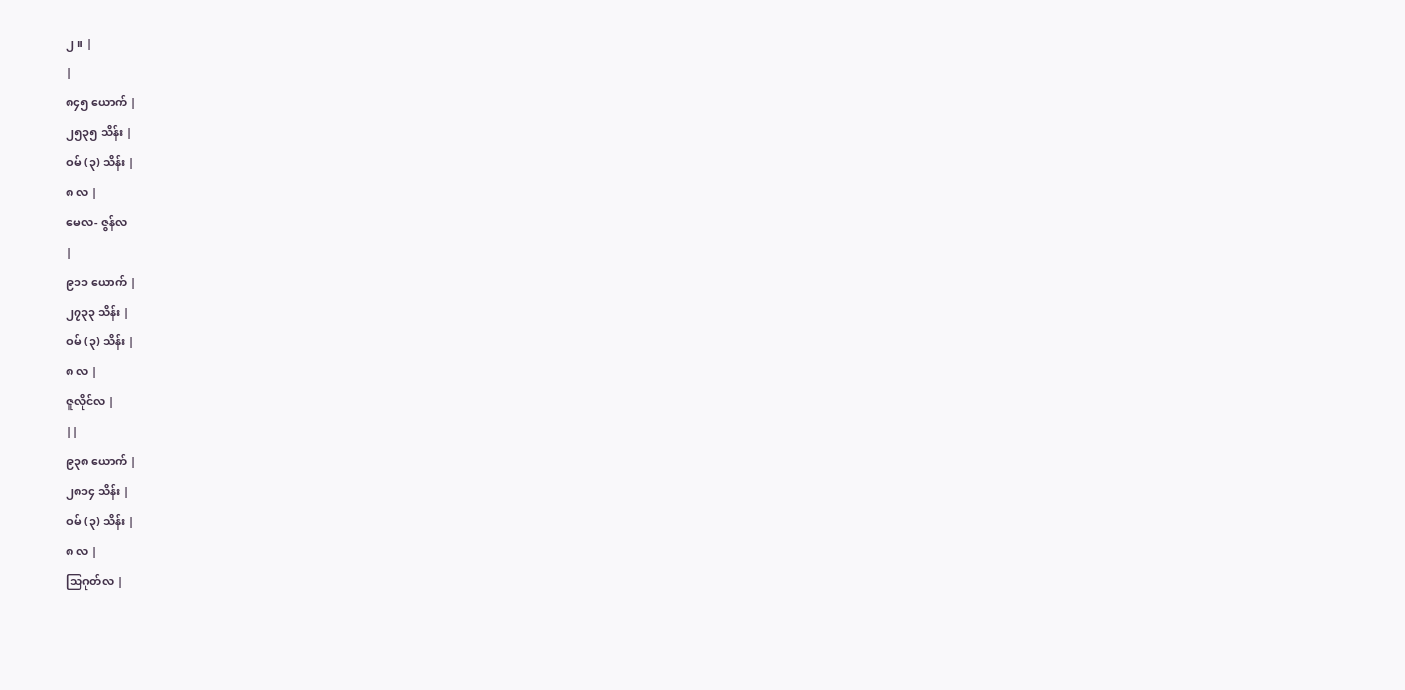၂။ |
|
၈၄၅ ယောက် |
၂၅၃၅ သိန်း |
ဝမ် (၃) သိန်း |
၈ လ |
မေလ- ဇွန်လ
|
၉၁၁ ယောက် |
၂၇၃၃ သိန်း |
ဝမ် (၃) သိန်း |
၈ လ |
ဇူလိုင်လ |
||
၉၃၈ ယောက် |
၂၈၁၄ သိန်း |
ဝမ် (၃) သိန်း |
၈ လ |
သြဂုတ်လ |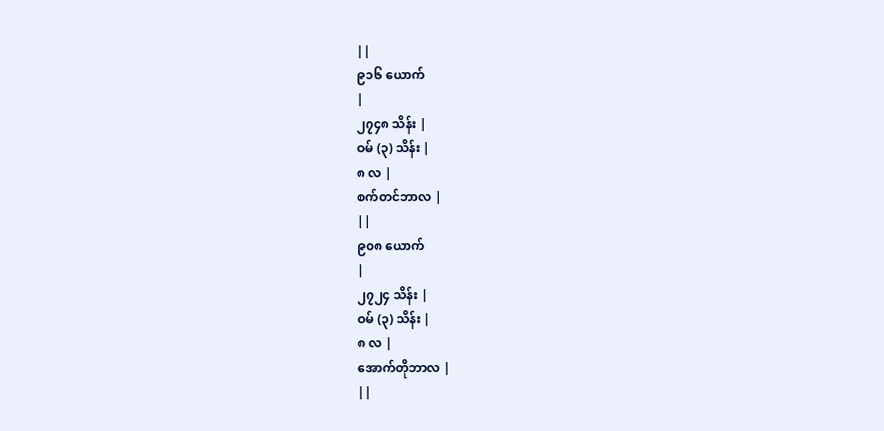||
၉၁၆ ယောက်
|
၂၇၄၈ သိန်း |
ဝမ် (၃) သိန်း |
၈ လ |
စက်တင်ဘာလ |
||
၉၀၈ ယောက်
|
၂၇၂၄ သိန်း |
ဝမ် (၃) သိန်း |
၈ လ |
အောက်တိုဘာလ |
||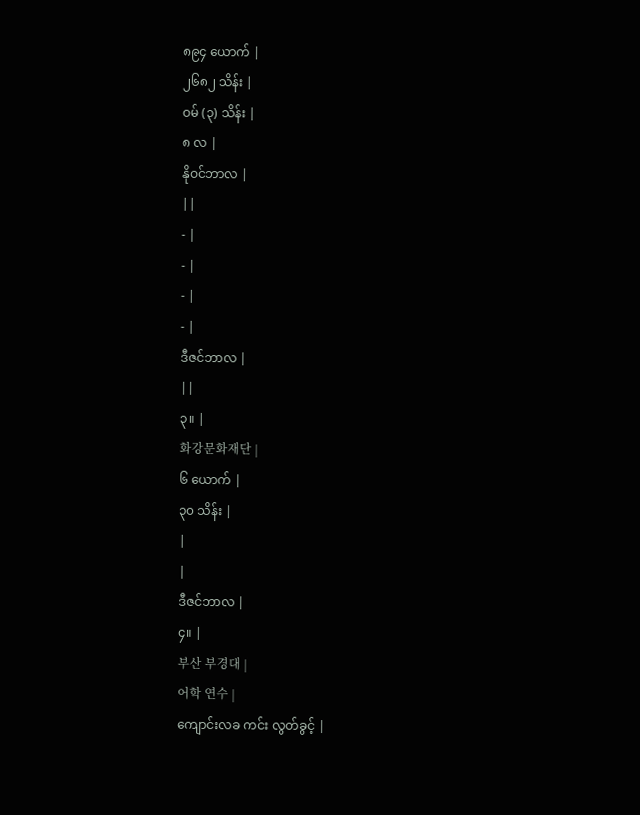၈၉၄ ယောက် |
၂၆၈၂ သိန်း |
ဝမ် (၃) သိန်း |
၈ လ |
နိုဝင်ဘာလ |
||
- |
- |
- |
- |
ဒီဇင်ဘာလ |
||
၃။ |
화강문화재단 |
၆ ယောက် |
၃၀ သိန်း |
|
|
ဒီဇင်ဘာလ |
၄။ |
부산 부경대 |
어학 연수 |
ကျောင်းလခ ကင်း လွတ်ခွင့် |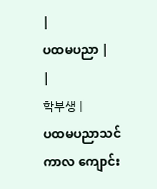|
ပထမပညာ |
|
학부생 |
ပထမပညာသင်ကာလ ကျောင်း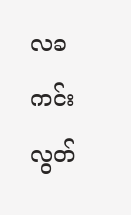လခ ကင်းလွတ်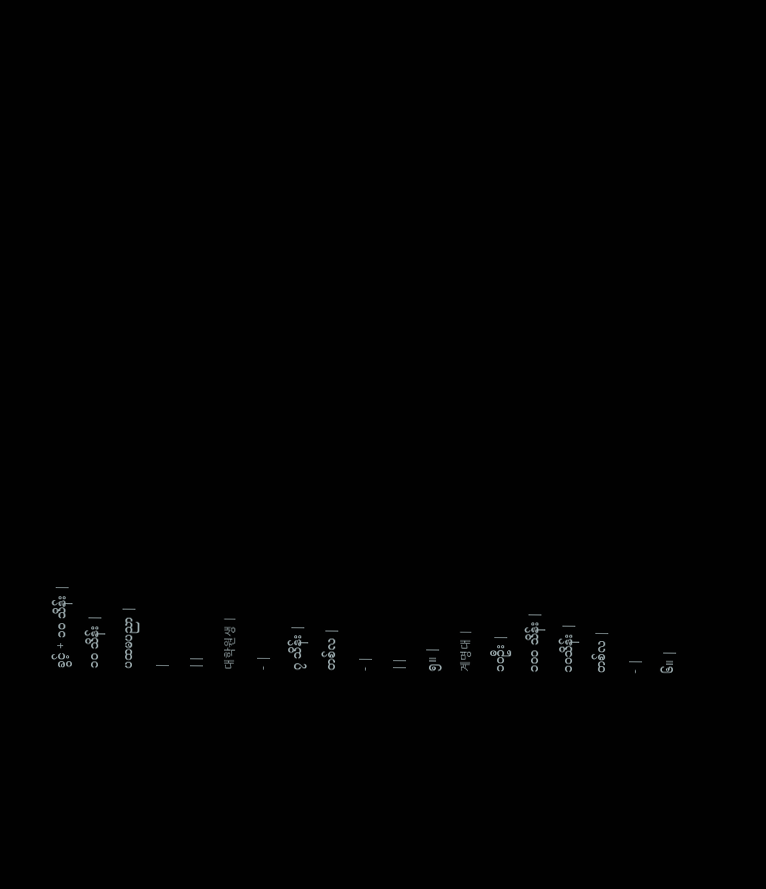ခွင့် + ၁၀ သိန်း |
၁၀ သိန်း |
ပထမပညာ |
|
||
대학원생 |
- |
၇ သိန်း |
တစ်လ |
- |
||
၅။ |
계명대 |
၁၀ဦး |
၁၀၀ သိန်း |
၁၀သိန်း |
တစ်လ |
- |
၆။ |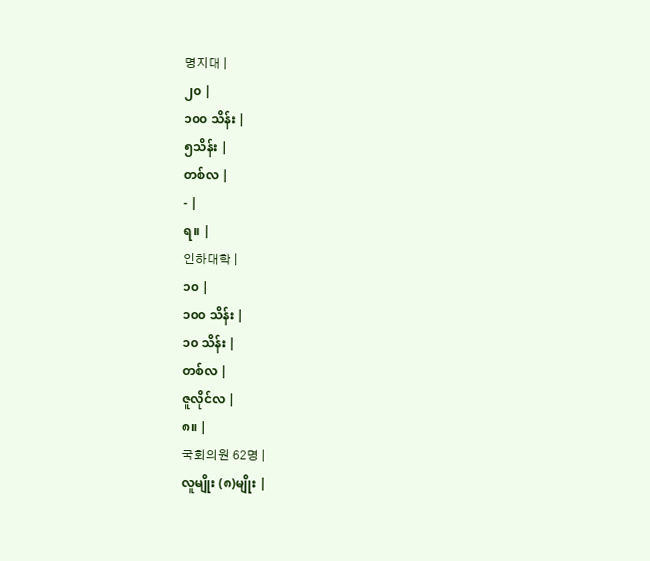명지대 |
၂၀ |
၁၀၀ သိန်း |
၅သိန်း |
တစ်လ |
- |
ရ။ |
인하대학 |
၁၀ |
၁၀၀ သိန်း |
၁၀ သိန်း |
တစ်လ |
ဇူလိုင်လ |
၈။ |
국회의원 62명 |
လူမျိုး (၈)မျိုး |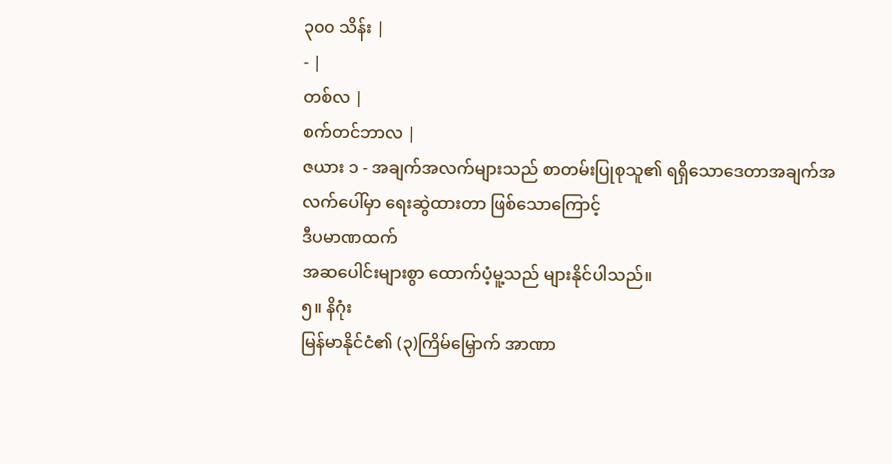၃၀၀ သိန်း |
- |
တစ်လ |
စက်တင်ဘာလ |
ဇယား ၁ - အချက်အလက်များသည် စာတမ်းပြုစုသူ၏ ရရှိသောဒေတာအချက်အလက်ပေါ်မှာ ရေးဆွဲထားတာ ဖြစ်သောကြောင့်
ဒီပမာဏထက်
အဆပေါင်းများစွာ ထောက်ပံ့မူ့သည် များနိုင်ပါသည်။
၅။ နိဂုံး
မြန်မာနိုင်ငံ၏ (၃)ကြိမ်မြှောက် အာဏာ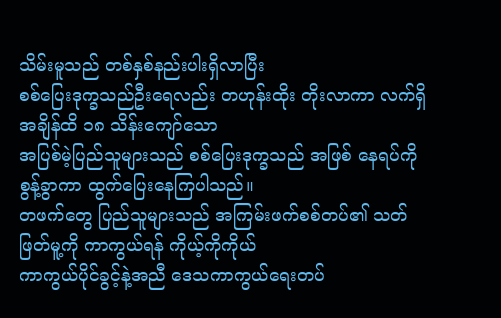သိမ်းမူသည် တစ်နှစ်နည်းပါးရှိလာပြီး
စစ်ပြေးဒုက္ခသည်ဦးရေလည်း တဟုန်းထိုး တိုးလာကာ လက်ရှိအချိန်ထိ ၁၈ သိန်းကျော်သော
အပြစ်မဲ့ပြည်သူများသည် စစ်ပြေးဒုက္ခသည် အဖြစ် နေရပ်ကို စွန့်ခွာကာ ထွက်ပြေးနေကြပါသည်။
တဖက်တွေ ပြည်သူများသည် အကြမ်းဖက်စစ်တပ်၏ သတ်ဖြတ်မူ့ကို ကာကွယ်ရန် ကိုယ့်ကိုကိုယ်
ကာကွယ်ပိုင်ခွင့်နဲ့အညီ ဒေသကာကွယ်ရေးတပ်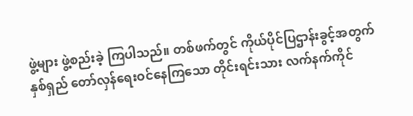ဖွဲ့များ ဖွဲ့စည်းခဲ့ ကြပါသည်။ တစ်ဖက်တွင် ကိုယ်ပိုင်ပြဌာန်းခွင့်အတွက်
နှစ်ရှည် တော်လှန်ရေးဝင်နေကြသော တိုင်းရင်းသား လက်နက်ကိုင်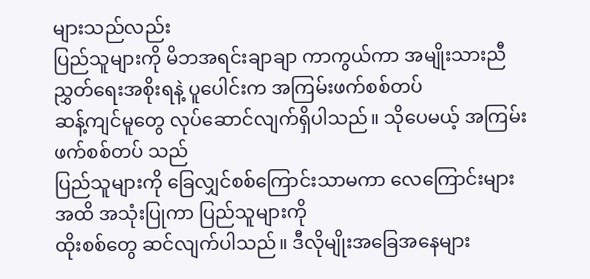များသည်လည်း
ပြည်သူများကို မိဘအရင်းချာချာ ကာကွယ်ကာ အမျိုးသားညီညွှတ်ရေးအစိုးရနဲ့ ပူပေါင်းက အကြမ်းဖက်စစ်တပ်
ဆန့်ကျင်မူတွေ လုပ်ဆောင်လျက်ရှိပါသည်။ သိုပေမယ့် အကြမ်းဖက်စစ်တပ် သည်
ပြည်သူများကို ခြေလျှင်စစ်ကြောင်းသာမကာ လေကြောင်းများအထိ အသုံးပြုကာ ပြည်သူများကို
ထိုးစစ်တွေ ဆင်လျက်ပါသည်။ ဒီလိုမျိုးအခြေအနေများ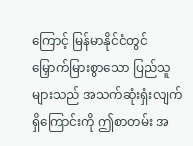ကြောင့် မြန်မာနိုင်ငံတွင်
မြှောက်မြားစွာသော ပြည်သူများသည် အသက်ဆုံးရှံးလျက်ရှိကြောင်းကို ဤစာတမ်း အ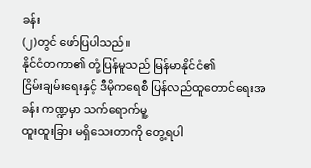ခန်း
(၂)တွင် ဖော်ပြပါသည်။
နိုင်ငံတကာ၏ တုံ့ပြန်မူသည် မြန်မာနိုင်ငံ၏
ငြိမ်းချမ်းရေးနှင့် ဒီမိုကရေစီ ပြန်လည်ထူတောင်ရေးအခန်း ကဏ္ဍမှာ သက်ရောက်မူ့
ထူးထူးခြား မရှိသေးတာကို တွေ့ရပါ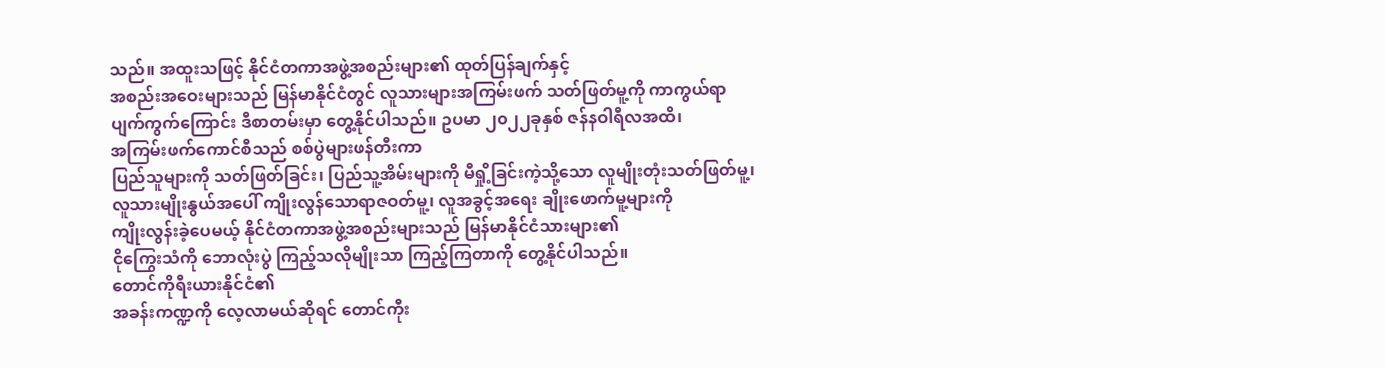သည်။ အထူးသဖြင့် နိုင်ငံတကာအဖွဲ့အစည်းများ၏ ထုတ်ပြန်ချက်နှင့်
အစည်းအဝေးများသည် မြန်မာနိုင်ငံတွင် လူသားများအကြမ်းဖက် သတ်ဖြတ်မူ့ကို ကာကွယ်ရာ
ပျက်ကွက်ကြောင်း ဒီစာတမ်းမှာ တွေ့နိုင်ပါသည်။ ဥပမာ ၂၀၂၂ခုနှစ် ဇန်နဝါရီလအထိ၊
အကြမ်းဖက်ကောင်စီသည် စစ်ပွဲများဖန်တီးကာ
ပြည်သူများကို သတ်ဖြတ်ခြင်း၊ ပြည်သူ့အိမ်းများကို မီရှို့ခြင်းကဲ့သို့သော လူမျိုးတုံးသတ်ဖြတ်မူ့၊
လူသားမျိုးနွယ်အပေါ် ကျိုးလွန်သောရာဇဝတ်မူ့၊ လူအခွင့်အရေး ချိုးဖောက်မူ့များကို
ကျိုးလွန်းခဲ့ပေမယ့် နိုင်ငံတကာအဖွဲ့အစည်းများသည် မြန်မာနိုင်ငံသားများ၏
ငိုကြွေးသံကို ဘောလုံးပွဲ ကြည့်သလိုမျိုးသာ ကြည့်ကြတာကို တွေ့နိုင်ပါသည်။
တောင်ကိုရီးယားနိုင်ငံ၏
အခန်းကဏ္ဍကို လေ့လာမယ်ဆိုရင် တောင်ကီုး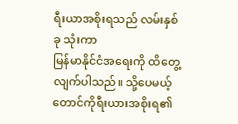ရီးယာအစိုးရသည် လမ်းနှစ်ခု သုံးကာ
မြန်မာနိုင်ငံအရေးကို ထိတွေ့လျက်ပါသည်။ သို့ပေမယ့် တောင်ကိုရီးယားအစိုးရ၏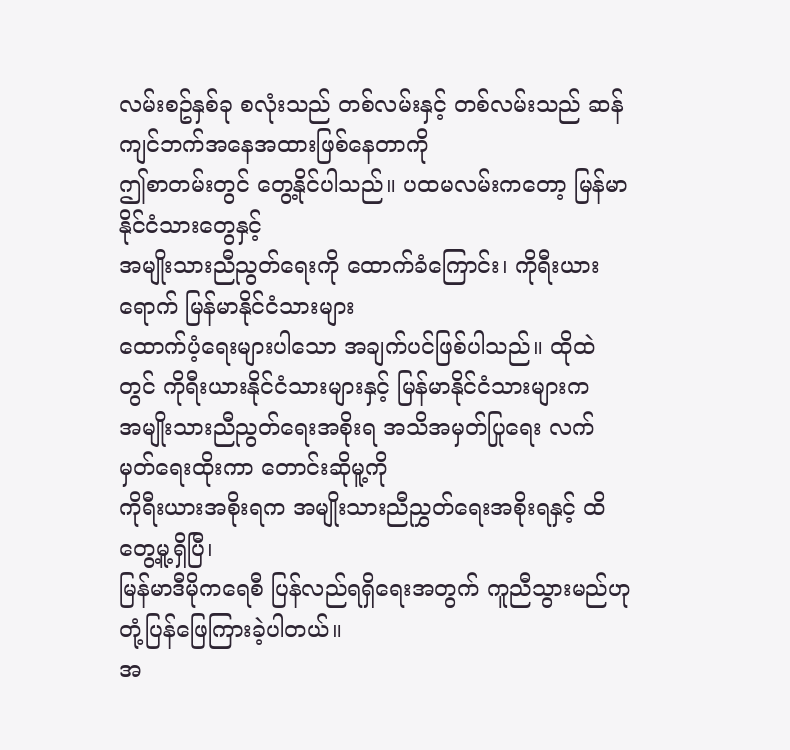လမ်းစဥ်နှစ်ခု စလုံးသည် တစ်လမ်းနှင့် တစ်လမ်းသည် ဆန်ကျင်ဘက်အနေအထားဖြစ်နေတာကို
ဤစာတမ်းတွင် တွေ့နိုင်ပါသည်။ ပထမလမ်းကတော့ မြန်မာနိုင်ငံသားတွေနှင့်
အမျိုးသားညီညွတ်ရေးကို ထောက်ခံကြောင်း၊ ကိုရီးယားရောက် မြန်မာနိုင်ငံသားများ
ထောက်ပံ့ရေးများပါသော အချက်ပင်ဖြစ်ပါသည်။ ထိုထဲတွင် ကိုရီးယားနိုင်ငံသားများနှင့် မြန်မာနိုင်ငံသားများက
အမျိုးသားညီညွတ်ရေးအစိုးရ အသိအမှတ်ပြုရေး လက်မှတ်ရေးထိုးကာ တောင်းဆိုမူ့ကို
ကိုရီးယားအစိုးရက အမျိုးသားညီညွှတ်ရေးအစိုးရနှင့် ထိတွေ့မူ့ရှိပြီ၊
မြန်မာဒီမိုကရေစီ ပြန်လည်ရရှိရေးအတွက် ကူညီသွားမည်ဟု တုံ့ပြန်ဖြေကြားခဲ့ပါတယ်။
အ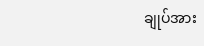ချုပ်အား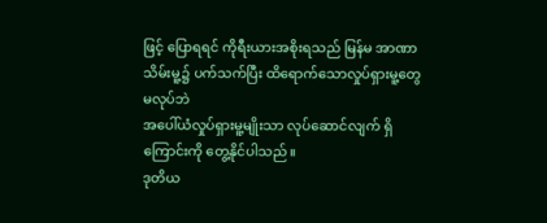ဖြင့် ပြောရရင် ကိုရီးယားအစိုးရသည် မြန်မ အာဏာ သိမ်းမူ့၌ ပက်သက်ပြီး ထိရောက်သောလှုပ်ရှားမူ့တွေမလုပ်ဘဲ
အပေါ်ယံလှုပ်ရှားမူ့မျိုးသာ လုပ်ဆောင်လျက် ရှိကြောင်းကို တွေ့နိုင်ပါသည်။
ဒုတိယ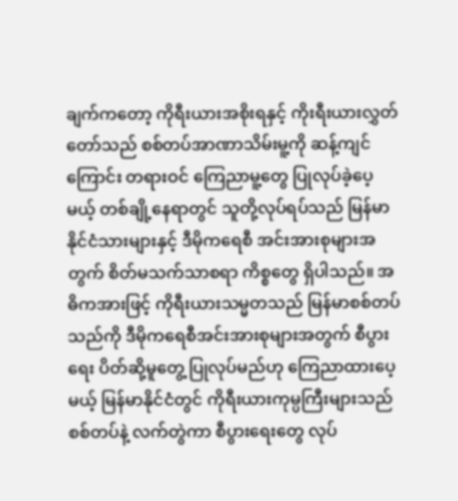ချက်ကတော့ ကိုရီးယားအစိုးရနှင့် ကိုးရီးယားလွှတ်တော်သည် စစ်တပ်အာဏာသိမ်းမူ့ကို ဆန့်ကျင်ကြောင်း တရားဝင် ကြေညာမူ့တွေ ပြုလုပ်ခဲ့ပေ့မယ့် တစ်ချို့နေရာတွင် သူတို့လုပ်ရပ်သည် မြန်မာနိုင်ငံသားများနှင့် ဒီမိုကရေစီ အင်းအားစုများအတွက် စိတ်မသက်သာစရာ ကိစ္စတွေ ရှိပါသည်။ အဓိကအားဖြင့် ကိုရီးယားသမ္မတသည် မြန်မာစစ်တပ်သည်ကို ဒီမိုကရေစီအင်းအားစုများအတွက် စီပွားရေး ပိတ်ဆို့မူတွေ့ ပြုလုပ်မည်ဟု ကြေညာထားပေ့မယ့် မြန်မာနိုင်ငံတွင် ကိုရီးယားကုမ္ပကြီးများသည် စစ်တပ်နဲ့ လက်တွဲကာ စီပွားရေးတွေ လုပ်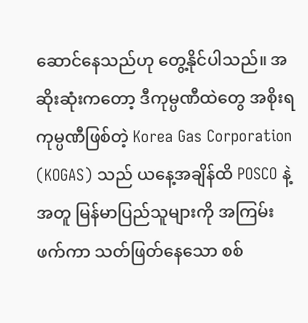ဆောင်နေသည်ဟု တွေ့နိုင်ပါသည်။ အဆိုးဆုံးကတော့ ဒီကုမ္ပဏီထဲတွေ အစိုးရကုမ္ပဏီဖြစ်တဲ့ Korea Gas Corporation (KOGAS) သည် ယနေ့အချိန်ထိ POSCO နဲ့အတူ မြန်မာပြည်သူများကို အကြမ်းဖက်ကာ သတ်ဖြတ်နေသော စစ်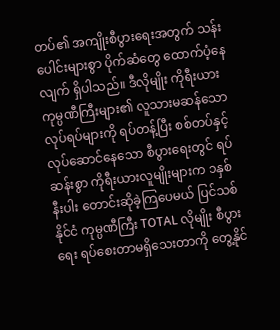တပ်၏ အကျိုးစီပွားရေးအတွက် သန်းပေါင်းများစွာ ပိုက်ဆံတွေ ထောက်ပံ့နေလျက် ရှိပါသည်။ ဒီလိုမျိုး ကိုရီးယား ကုမ္ပဏီကြီးများ၏ လူသားမဆန်သော လုပ်ရပ်များကို ရပ်တန့်ပြီး စစ်တပ်နှင့် လုပ်ဆောင်နေသော စီပွားရေးတွင် ရပ်ဆန်းစွာ ကိုရီးယားလူမျိုးများက ၁နှစ် နီးပါး တောင်းဆိုခဲ့ကြပေမယ် ပြင်သစ်နိုင်ငံ ကုမ္ပဏီကြီး TOTAL လိုမျိုး စီပွားရေး ရပ်စေးတာမရှိသေးတာကို တွေ့နိုင်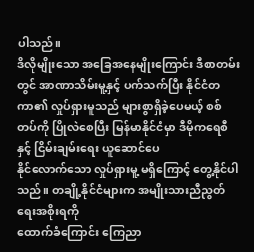ပါသည်။
ဒိလိုမျိုးသော အခြေအနေမျိုးကြောင်း ဒီစာတမ်းတွင် အာဏာသိမ်းမူ့နှင့် ပက်သက်ပြီး နိုင်ငံတကာ၏ လှုပ်ရှားမူသည် များစွာရှိခဲ့ပေမယ့် စစ်တပ်ကို ပြိုလဲစေပြီး မြန်မာနိုင်ငံမှာ ဒီမိုကရေစီနှင့် ငြိမ်းချမ်းရေး ယူဆောင်ပေ
နိုင်လောက်သော လှုပ်ရှားမူ့ မရှိကြောင့် တွေ့နိုင်ပါသည်။ တချို့နိုင်ငံများက အမျိုးသားညီညွတ်ရေးအစိုးရကို
ထောက်ခံကြောင်း ကြေညာ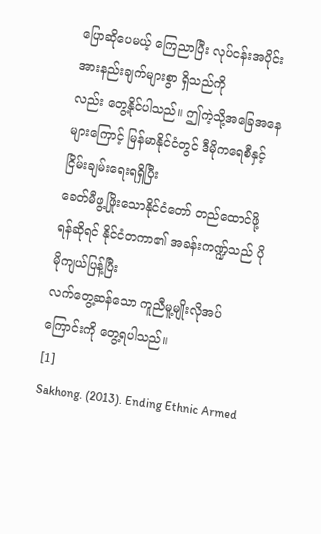ပြောဆိုပေမယ့် ကြေညာပြီး လုပ်ငန်းအပိုင်း အားနည်းချက်များစွာ ရှိသည်ကို
လည်း တွေ့နိုင်ပါသည်။ ဤကဲ့သို့အခြေအနေများကြောင့် မြန်မာနိုင်ငံတွင် ဒီမိုကရေစီနှင့် ငြိမ်းချမ်းရေးရရှိပြီး
ခေတ်မီဖွ့ဖြိုးသောနိုင်ငံတော် တည်ထောင်ဖို့ရန်ဆိုရင် နိုင်ငံတကာ၏ အခန်းကဏ္ဍ်သည် ပိုမိုကျယ်ပြန့်ပြီး
လက်တွေ့ဆန်သော ကူညီမူ့မျိုးလိုအပ်ကြောင်းကို တွေ့ရပါသည်။
[1]
Sakhong. (2013). Ending Ethnic Armed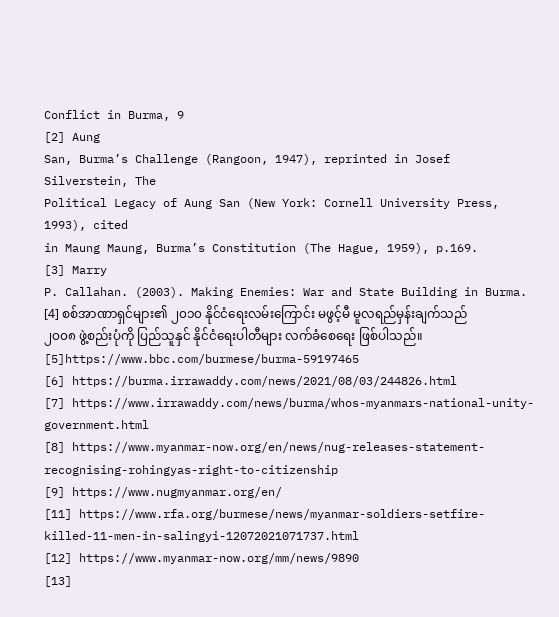Conflict in Burma, 9
[2] Aung
San, Burma’s Challenge (Rangoon, 1947), reprinted in Josef Silverstein, The
Political Legacy of Aung San (New York: Cornell University Press, 1993), cited
in Maung Maung, Burma’s Constitution (The Hague, 1959), p.169.
[3] Marry
P. Callahan. (2003). Making Enemies: War and State Building in Burma.
[4] စစ်အာဏာရှင်များ၏ ၂၀၁၀ နိုင်ငံရေးလမ်းကြောင်း မဖွင့်မီ မူလရည်မှန်းချက်သည်
၂၀၀၈ ဖွဲ့စည်းပုံကို ပြည်သူနှင် နိုင်ငံရေးပါတီများ လက်ခံစေရေး ဖြစ်ပါသည်။
[5]https://www.bbc.com/burmese/burma-59197465
[6] https://burma.irrawaddy.com/news/2021/08/03/244826.html
[7] https://www.irrawaddy.com/news/burma/whos-myanmars-national-unity-government.html
[8] https://www.myanmar-now.org/en/news/nug-releases-statement-recognising-rohingyas-right-to-citizenship
[9] https://www.nugmyanmar.org/en/
[11] https://www.rfa.org/burmese/news/myanmar-soldiers-setfire-killed-11-men-in-salingyi-12072021071737.html
[12] https://www.myanmar-now.org/mm/news/9890
[13]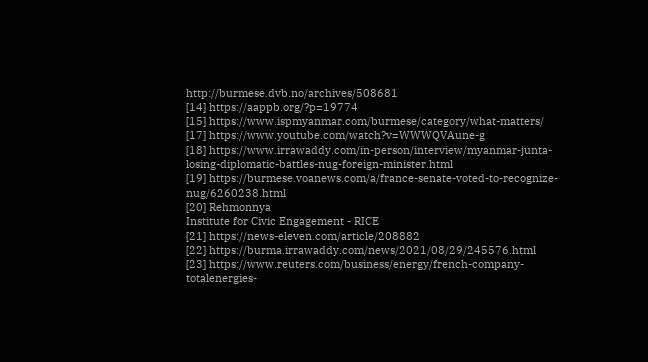http://burmese.dvb.no/archives/508681
[14] https://aappb.org/?p=19774
[15] https://www.ispmyanmar.com/burmese/category/what-matters/
[17] https://www.youtube.com/watch?v=WWWQVAune-g
[18] https://www.irrawaddy.com/in-person/interview/myanmar-junta-losing-diplomatic-battles-nug-foreign-minister.html
[19] https://burmese.voanews.com/a/france-senate-voted-to-recognize-nug/6260238.html
[20] Rehmonnya
Institute for Civic Engagement - RICE
[21] https://news-eleven.com/article/208882
[22] https://burma.irrawaddy.com/news/2021/08/29/245576.html
[23] https://www.reuters.com/business/energy/french-company-totalenergies-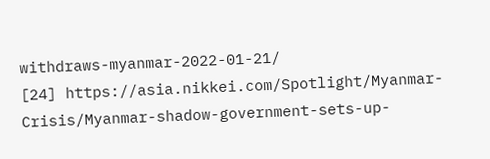withdraws-myanmar-2022-01-21/
[24] https://asia.nikkei.com/Spotlight/Myanmar-Crisis/Myanmar-shadow-government-sets-up-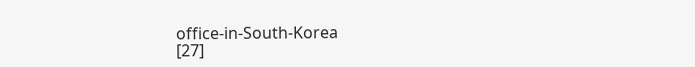office-in-South-Korea
[27]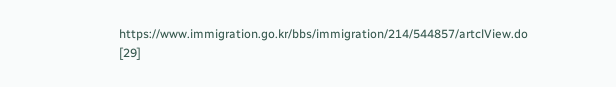https://www.immigration.go.kr/bbs/immigration/214/544857/artclView.do
[29]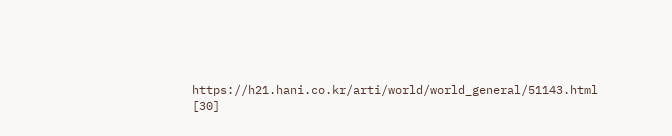https://h21.hani.co.kr/arti/world/world_general/51143.html
[30]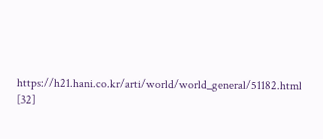https://h21.hani.co.kr/arti/world/world_general/51182.html
[32]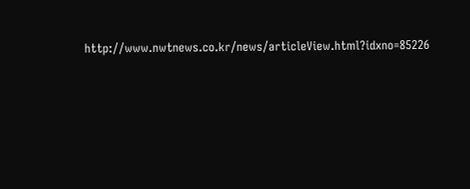http://www.nwtnews.co.kr/news/articleView.html?idxno=85226